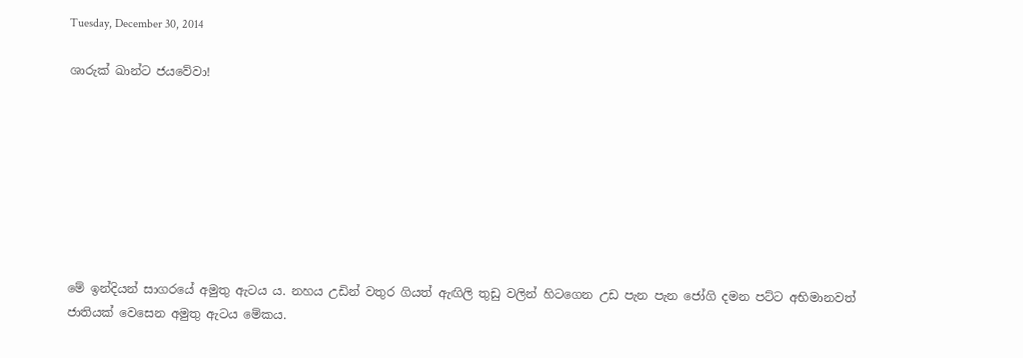Tuesday, December 30, 2014

ශාරුක් ඛාන්ට ජයවේවා!








මේ ඉන්දියන් සාගරයේ අමුතු ඇටය ය. නහය උඩින් වතුර ගියත් ඇඟිලි තුඩු වලින් හිටගෙන උඩ පැන පැන ජෝගි දමන පට්ට අභිමානවත් ජාතියක් වෙසෙන අමුතු ඇටය මේකය.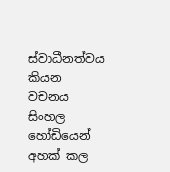ස්වාධීනත්වය කියන වචනය සිංහල හෝඩියෙන් අහක් කල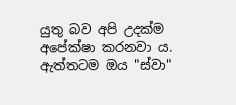යුතු බව අපි උදක්ම අපේක්ෂා කරනවා ය. ඇත්තටම ඔය "ස්වා"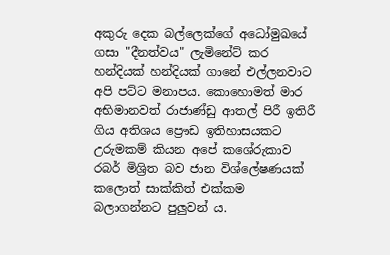අකුරු දෙක බල්ලෙක්ගේ අධෝමුඛයේ ගසා "දීනත්වය" ලැමිනේට් කර හන්දියක් හන්දියක් ගානේ එල්ලනවාට අපි පට්ට මනාපය. කොහොමත් මාර අභිමානවත් රාජාණ්ඩු ආතල් පිරී ඉතිරී ගිය අතිශය ප්‍රෞඩ ඉතිහාසයකට උරුමකම් කියන අපේ කශේරුකාව රබර් මිශ්‍රිත බව ජාන විශ්ලේෂණයක් කලොත් සාක්කිත් එක්කම බලාගන්නට පුලුවන්‍ ය.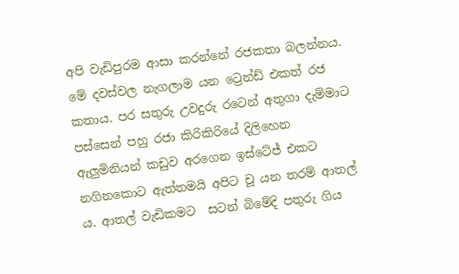අපි වැඩිපුරම ආසා කරන්නේ රජකතා බලන්නය. මේ දවස්වල නැගලාම යන ට්‍රෙන්ඩ් එකත් රජ කතාය. පර සතුරු උවදුරු රටෙන් අතුගා දැම්මාට පස්සෙන් පහු රජා කිරිකිරියේ දිලිහෙන ඇලුමිනියන් කඩුව අරගෙන ඉස්ටේජ් එකට නගිනකොට ඇත්තමයි අපිට චූ යන තරම් ආතල් ය. ආතල් වැඩිකමට  සටන් බිමේදි පතුරු ගිය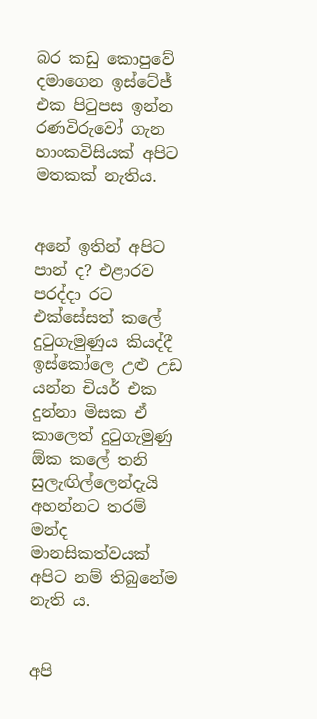බර කඩු කොපුවේ දමාගෙන ඉස්ටේජ් එක පිටුපස ඉන්න රණවිරුවෝ ගැන හාංකවිසියක් අපිට මතකක් නැතිය.


අනේ ඉතින් අපිට පාන් ද? එළාරව පරද්දා රට එක්සේසත් කලේ දුටුගැමුණුය කියද්දී ඉස්කෝලෙ උළු උඩ යන්න චියර් එක දුන්නා මිසක ඒ කාලෙත් දුටුගැමුණු ඕක කලේ තනි සුලැඟිල්ලෙන්දැයි අහන්නට තරම් මන්ද මානසිකත්වයක් අපිට නම් තිබුනේම නැති ය.


අපි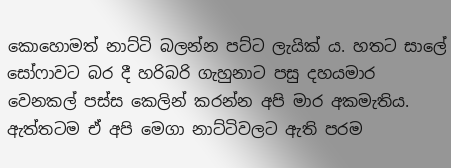කොහොමත් නාට්ටි බලන්න පට්ට ලැයික් ය. හතට සාලේ සෝෆාවට බර දී හරිබරි ගැහුනාට පසු දහයමාර වෙනකල් පස්ස කෙලින් කරන්න අපි මාර අකමැතිය. ඇත්තටම ඒ අපි මෙගා නාට්ටිවලට ඇති පරම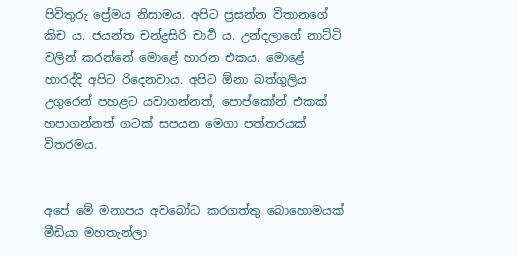පිවිතුරු ප්‍රේමය නිසාමය. අපිට ප්‍රසන්න විතානගේ කිච ය. ජයන්ත චන්ද්‍රසිරි චාටර්‍ ය. උන්දලාගේ නාට්ටි වලින් කරන්නේ මොළේ හාරන එකය. මොළේ හාරද්දි අපිට රිදෙනවාය. අපිට ඕනා බත්ගුලිය උගුරෙන් පහළට යවාගන්නත්, පොප්කෝන් එකක් හපාගන්නත් ගටක් සපයන මෙගා පත්තරයක් විතරමය.


අපේ මේ මනාපය අවබෝධ කරගත්තු බොහොමයක් මීඩියා මහතැන්ලා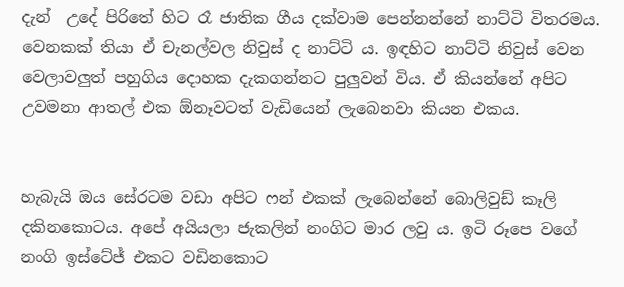දැන්  උදේ පිරිතේ හිට රෑ ජාතික ගීය දක්වාම පෙන්නන්නේ නාට්ටි විතරමය. වෙනකක් තියා ඒ චැනල්වල නිවුස් ද නාට්ටි ය. ඉඳහිට නාට්ටි නිවුස් වෙන වෙලාවලුත් පහුගිය දොහක දැකගන්නට පුලුවන් විය. ඒ කියන්නේ අපිට උවමනා ආතල් එක ඕනෑවටත් වැඩියෙන් ලැබෙනවා කියන එකය.


හැබැයි ඔය සේරටම වඩා අපිට ෆන් එකක් ලැබෙන්නේ බොලිවුඩ් කෑලි දකිනකොටය. අපේ අයියලා ජැකලින් නංගිට මාර ලවු ය. ඉටි රූපෙ වගේ නංගි ඉස්ටේජ් එකට වඩිනකොට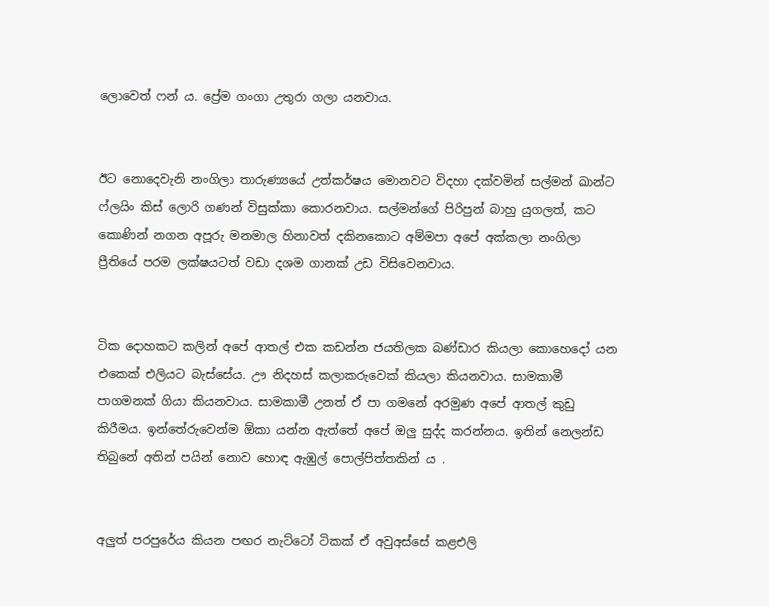ලොවෙත් ෆන් ය. ප්‍රේම ගංගා උතුරා ගලා යනවාය.


ඊට නොදෙවැනි නංගිලා තාරුණ්‍යයේ උත්කර්ෂය මොනවට විදහා දක්වමින් සල්මන් ඛාන්ට ෆ්ලයිං කිස් ලොරි ගණන් විසුක්කා කොරනවාය. සල්මන්ගේ පිරිපුන් බාහු යුගලත්, කට කොණින් නගන අපූරු මනමාල හිනාවත් දකිනකොට අම්මපා අපේ අක්කලා නංගිලා ප්‍රීතියේ පරම ලක්ෂයටත් වඩා දශම ගානක් උඩ විසිවෙනවාය.


ටික දොහකට කලින් අපේ ආතල් එක කඩන්න ජයතිලක බණ්ඩාර කියලා කොහෙදෝ යන එකෙක් එලියට බැස්සේය. ඌ නිදහස් කලාකරුවෙක් කියලා කියනවාය. සාමකාමී පාගමනක් ගියා කියනවාය. සාමකාමී උනත් ඒ පා ගමනේ අරමුණ අපේ ආතල් කුඩු කිරීමය. ඉන්තේරුවෙන්ම ඕකා යන්න ඇත්තේ අපේ ඔලු සුද්ද කරන්නය. ඉතින් නෙලන්ඩ තිබුනේ අතින් පයින් නොව හොඳ ඇඹුල් පොල්පිත්තකින් ය .


අලුත් පරපුරේය කියන පඟර නැට්ටෝ ටිකක් ඒ අවුඅස්සේ කළඑලි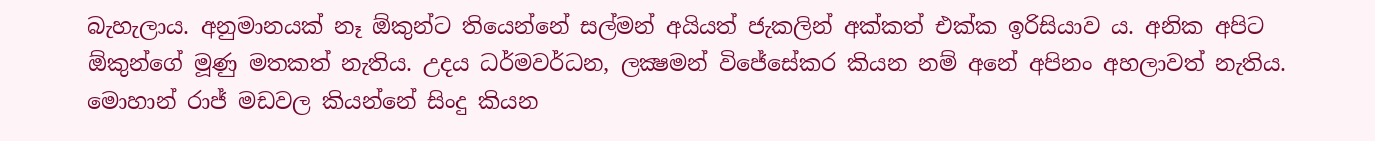බැහැලාය. අනුමානයක් නෑ ඕකුන්ට තියෙන්නේ සල්මන් අයියත් ජැකලින් අක්කත් එක්ක ඉරිසියාව ය. අනික අපිට ඕකුන්ගේ මූණු මතකත් නැතිය. උදය ධර්මවර්ධන, ලක්‍ෂමන් විජේසේකර කියන නම් අනේ අපිනං අහලාවත් නැතිය. මොහාන් රාජ් මඩවල කියන්නේ සිංදු කියන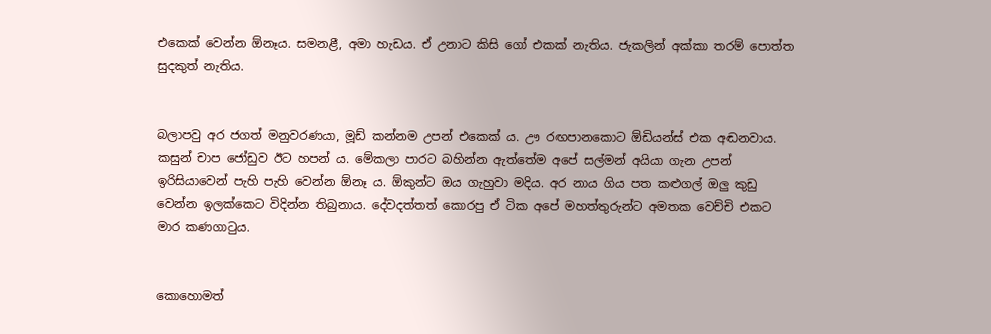එකෙක් වෙන්න ඕනෑය. සමනළී, අමා හැඩය. ඒ උනාට කිසි ගෝ එකක් නැතිය. ජැකලින් අක්කා තරම් පොත්ත සුදකුත් නැතිය.


බලාපවු අර ජගත් මනුවරණයා, මූඩ් කන්නම උපන් එකෙක්‍ ය. ඌ රඟපානකොට ඕඩියන්ස් එක අඬනවාය. කසුන් චාප ජෝඩුව ඊට හපන් ය. මේකලා පාරට බහින්න ඇත්තේම අපේ සල්මන් අයියා ගැන උපන් ඉරිසියාවෙන් පැහි පැහි වෙන්න ඕනෑ ය. ඕකුන්ට ඔය ගැහුවා මදිය. අර නාය ගිය පත කළුගල් ඔලු කුඩු වෙන්න ඉලක්කෙට විදින්න තිබුනාය. දේවදත්තත් කොරපු ඒ ටික අපේ මහත්තුරුන්ට අමතක වෙච්චි එකට මාර කණගාටුය.


කොහොමත්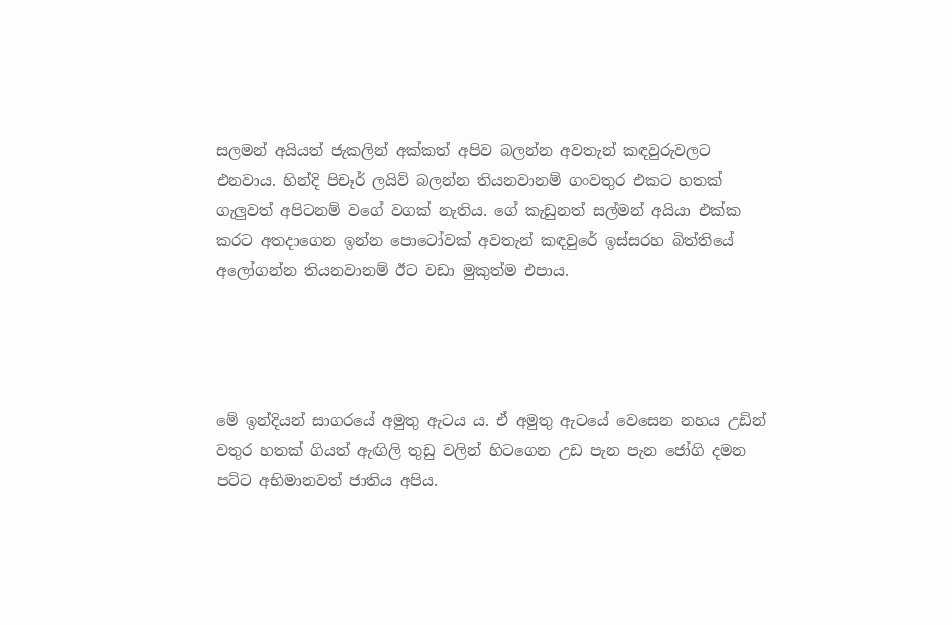සලමන් අයියත් ජැකලින් අක්කත් අපිව බලන්න අවතැන් කඳවුරුවලට එනවාය. හින්දි පිචෑර් ලයිව් බලන්න තියනවානම් ගංවතුර එකට හතක් ගැලුවත් අපිටනම් වගේ වගක් නැතිය. ගේ කැඩුනත් සල්මන් අයියා එක්ක කරට අතදාගෙන ඉන්න පොටෝවක් අවතැන් කඳවුරේ ඉස්සරහ බිත්තියේ අලෝගන්න තියනවානම් ඊට වඩා මුකුත්ම එපාය.




මේ ඉන්දියන් සාගරයේ අමුතු ඇටය ය. ඒ අමුතු ඇටයේ වෙසෙන නහය උඩින් වතුර හතක් ගියත් ඇඟිලි තුඩු වලින් හිටගෙන උඩ පැන පැන ජෝගි දමන පට්ට අභිමානවත් ජාතිය අපිය.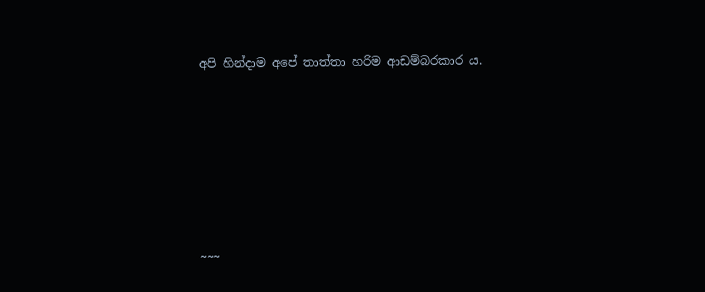අපි හින්දාම අපේ තාත්තා හරිම ආඩම්බරකාර ය.







~~~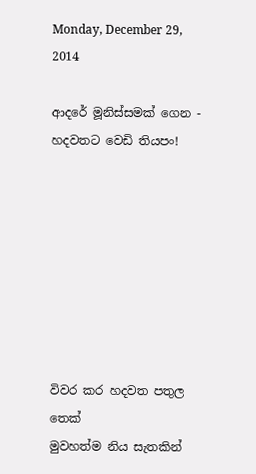Monday, December 29, 2014

ආදරේ මූනිස්සමක් ගෙන - හදවතට වෙඩි තියපං!








විවර කර හදවත පතුල තෙක්
මුවහත්ම නිය සැතකින්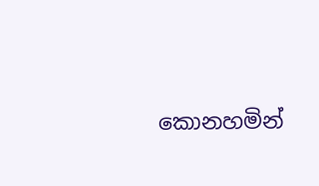කොනහමින්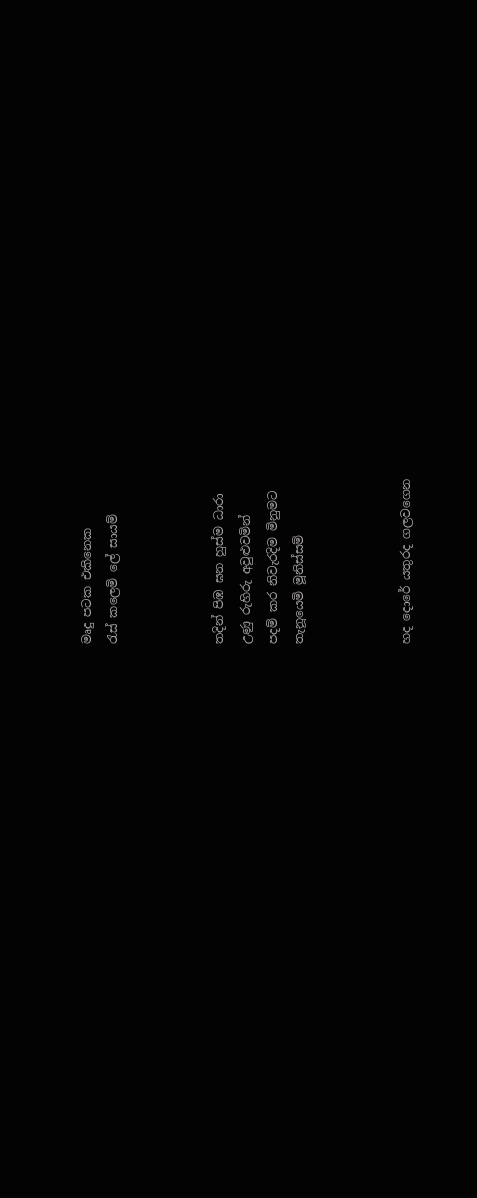මෘදු පටක එකිනෙක
රැස් කලෙමි ලේ සායම්



තදින් පිඹ ඝන හුස්ම ධාරා
උණු රුහිරු අවුළුවමින්
පදම් කර නිවැරදිම මිනුමට
තැනූයෙමි මූනිස්සම්



හද දොරේ යතුරද ගලවගෙන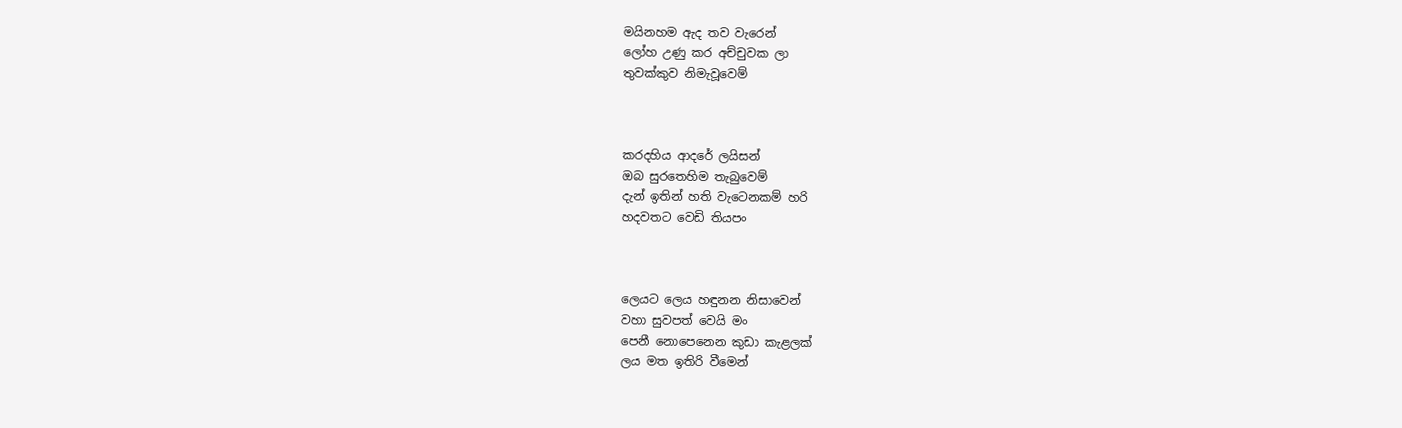මයිනහම ඇද තව වැරෙන්
ලෝහ උණු කර අච්චුවක ලා
තුවක්කුව නිමැවූවෙම්



කරදහිය ආදරේ ලයිසන්
ඔබ සුරතෙහිම තැබුවෙම්
දැන් ඉතින් හති වැටෙනකම් හරි
හදවතට වෙඩි තියපං



ලෙයට ලෙය හඳුනන නිසාවෙන්
වහා සුවපත් වෙයි මං
පෙනී නොපෙනෙන කුඩා කැළලක්
ලය මත ඉතිරි වීමෙන්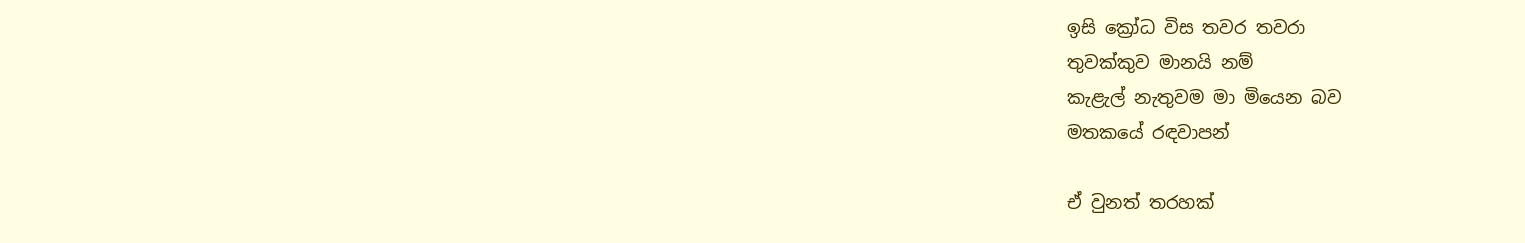ඉසි ක්‍රෝධ විස තවර තවරා
තුවක්කුව මානයි නම්
කැළැල් නැතුවම මා මියෙන බව
මතකයේ රඳවාපන්

ඒ වුනත් තරහක්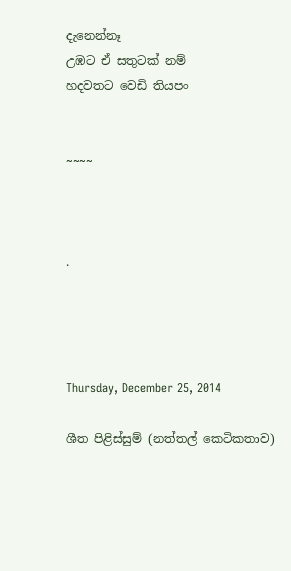දැනෙන්නෑ
උඹට ඒ සතුටක් නම්
හදවතට වෙඩි තියපං


~~~~



.




Thursday, December 25, 2014

ශීත පිළිස්සුම් (නත්තල් කෙටිකතාව)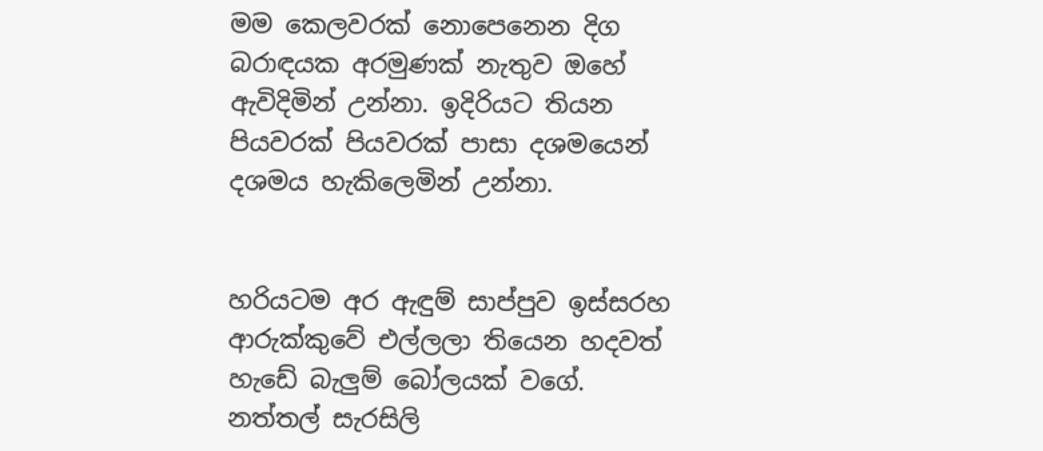මම කෙලවරක් නොපෙනෙන දිග බරාඳයක අරමුණක් නැතුව ඔහේ ඇවිදිමින් උන්නා. ඉදිරියට තියන පියවරක් පියවරක් පාසා දශමයෙන් දශමය හැකිලෙමින් උන්නා.


හරියටම අර ඇඳුම් සාප්පුව ඉස්සරහ ආරුක්කුවේ එල්ලලා තියෙන හදවත් හැඩේ බැලුම් බෝලයක් වගේ.  නත්තල් සැරසිලි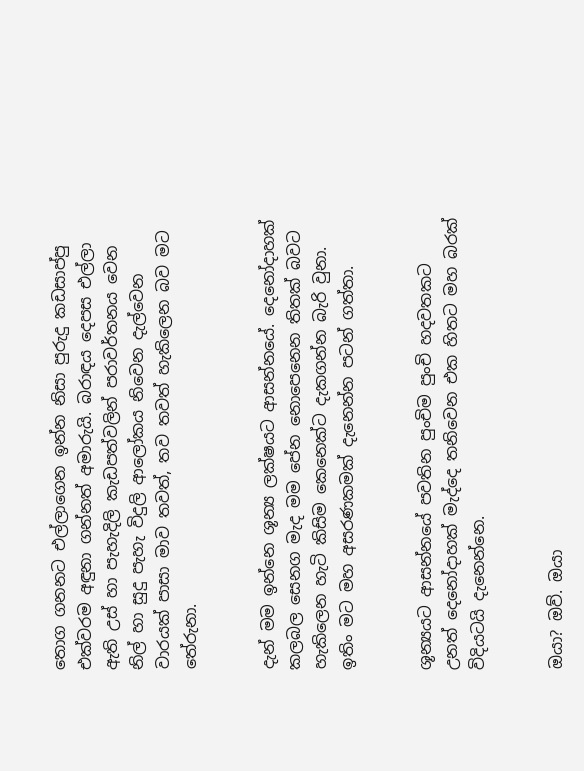තොග ගනනට එල්ලාගෙන ඉන්න නිසා පුරුදු කඩසාප්පු එක්වරම අඳුනා ගන්නත් අමාරුයි. බරාඳය දෙපස එල්ලා ඇති උස් හා පැහැදිලි කැඩපත්වලින් පරාවර්තනය වෙන නිල් හා සුදු පැහැ විදුලි ආලෝකය නිවෙන දැල්වෙන වාරයක් පාසා මාව තවත්, තව තවත් හැකිලෙන බව මට තේරුනා.


දැන් මම ඉන්නෙ ශූන්‍ය ලක්ෂයට ආසන්නයේ. දෙනෝදාහක් කලබල සෙනග මැද මම පේන නොපෙනෙන තිතක් බවට හැකිලෙන හැටි කිසිම කෙනෙක්ට දැකගන්න බැරි වුනා. ඉතිං මට මහ අසරණකමක් දැනෙන්න පටන් ගත්තා.


ශූන්‍යයට ආසන්නයේ පවතින පුංචිම පුංචි හදවතකට උනත් දෙනෝදාහක් මැද්දෙ තනිවෙන එක හිතට මහ බරක් විදියටයි දැනෙන්නෙ.


ඔයා? ඔව්. ඔයා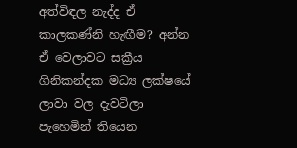අත්විඳල නැද්ද ඒ කාලකණ්නි හැඟීම? අන්න ඒ වෙලාවට සක්‍රීය ගිනිකන්දක මධ්‍ය ලක්ෂයේ ලාවා වල දැවටිලා පැහෙමින් තියෙන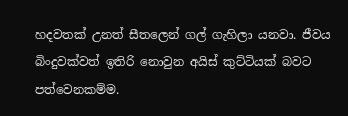හදවතක් උනත් සීතලෙන් ගල් ගැහිලා යනවා. ජීවය බිංදුවක්වත් ඉතිරි නොවුන අයිස් කුට්ටියක් බවට පත්වෙනකම්ම.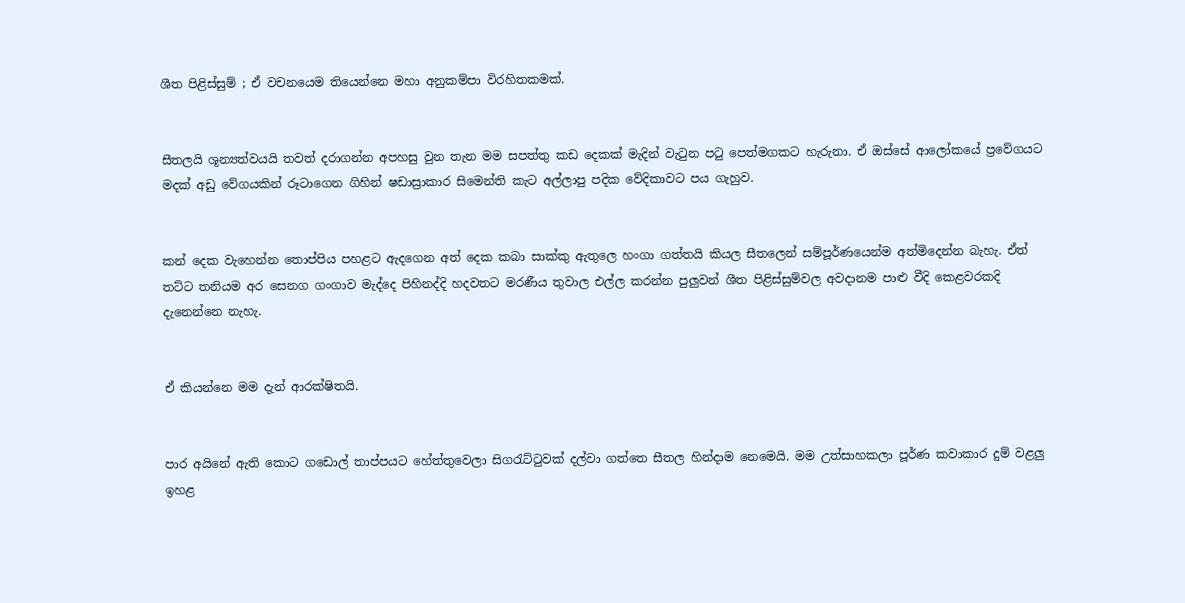ශීත පිළිස්සුම් ; ඒ වචනයෙම තියෙන්නෙ මහා අනුකම්පා විරහිතකමක්.


සීතලයි ශූන්‍යත්වයයි තවත් දරාගන්න අපහසු වුන තැන මම සපත්තු කඩ දෙකක් මැදින් වැටුන පටු පෙත්මගකට හැරුනා. ඒ ඔස්සේ ආලෝකයේ ප්‍රවේගයට මදක් අඩු වේගයකින් රූටාගෙන ගිහින් ෂඩාස්‍රාකාර සිමෙන්ති කැට අල්ලාපු පදික වේදිකාවට පය ගැහුව.


කන් දෙක වැහෙන්න තොප්පිය පහළට ඇදගෙන අත් දෙක කබා සාක්කු ඇතුලෙ හංගා ගත්තයි කියල සීතලෙන් සම්පූර්ණයෙන්ම අත්මිදෙන්න බැහැ. ඒත් තට්ට තනියම අර සෙනග ගංගාව මැද්දෙ පිහිනද්දි හදවතට මරණීය තුවාල එල්ල කරන්න පුලුවන් ශීත පිළිස්සුම්වල අවදානම පාළු වීදි කෙළවරකදි දැනෙන්නෙ නැහැ.


ඒ කියන්නෙ මම දැන් ආරක්ෂිතයි.


පාර අයිනේ ඇති කොට ගඩොල් තාප්පයට හේත්තුවෙලා සිගරැට්ටුවක් දල්වා ගත්තෙ සීතල හින්දාම නෙමෙයි. මම උත්සාහකලා පූර්ණ කවාකාර දුම් වළලු ඉහළ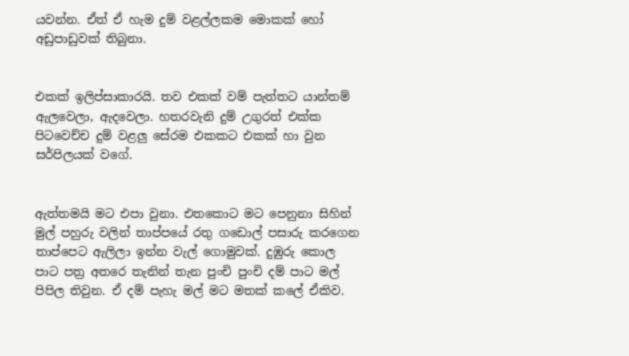යවන්න. ඒත් ඒ හැම දුම් වළල්ලකම මොකක් හෝ අඩුපාඩුවක් තිබුනා.


එකක් ඉලිප්සාකාරයි. තව එකක් වම් පැත්තට යාන්තම් ඇලවෙලා, ඇදවෙලා. හතරවැනි දුම් උගුරත් එක්ක පිටවෙච්ච දුම් වළලු සේරම එකකට එකක් හා වුන සර්පිලයක් වගේ.


ඇත්තමයි මට එපා වුනා. එතකොට මට පෙනුනා සිහින් මුල් පහුරු වලින් තාප්පයේ රතු ගඩොල් පසාරු කරගෙන තාප්පෙට ඇලිලා ඉන්න වැල් ගොමුවක්. දුඹුරු කොල පාට පත්‍ර අතරෙ තැනින් තැන පුංචි පුංචි දම් පාට මල් පිපිල තිවුන. ඒ දම් පැහැ මල් මට මතක් කලේ ඒකිව.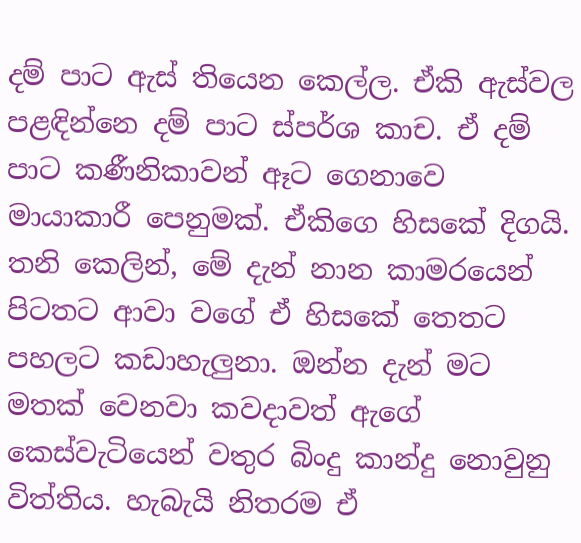දම් පාට ඇස් තියෙන කෙල්ල. ඒකි ඇස්වල පළඳින්නෙ දම් පාට ස්පර්ශ කාච. ඒ දම් පාට කණීනිකාවන් ඈට ගෙනාවෙ මායාකාරී පෙනුමක්. ඒකිගෙ හිසකේ දිගයි. තනි කෙලින්, මේ දැන් නාන කාමරයෙන් පිටතට ආවා වගේ ඒ හිසකේ තෙතට පහලට කඩාහැලුනා. ඔන්න දැන් මට මතක් වෙනවා කවදාවත් ඇගේ කෙස්වැටියෙන් වතුර බිංදු කාන්දු නොවුනු විත්තිය. හැබැයි නිතරම ඒ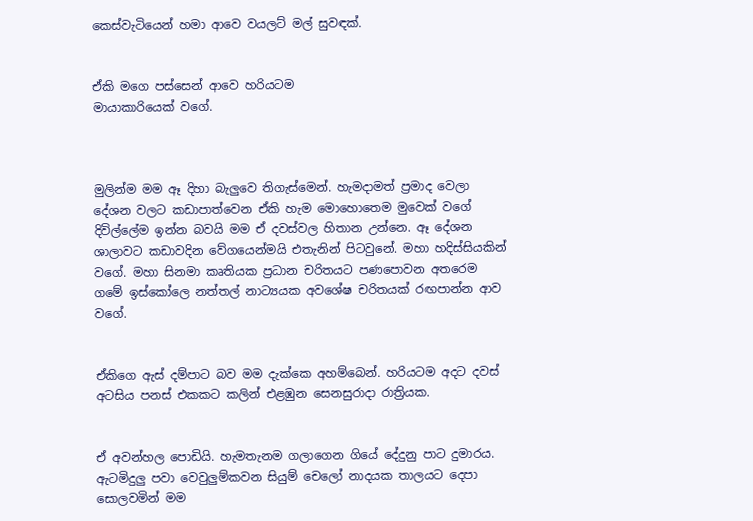කෙස්වැටියෙන් හමා ආවෙ වයලට් මල් සුවඳක්.


ඒකි මගෙ පස්සෙන් ආවෙ හරියටම
මායාකාරියෙක් වගේ.



මුලින්ම මම ඈ දිහා බැලුවෙ තිගැස්මෙන්. හැමදාමත් ප්‍රමාද වෙලා දේශන වලට කඩාපාත්වෙන ඒකි හැම මොහොතෙම මුවෙක් වගේ දිවිල්ලේම ඉන්න බවයි මම ඒ දවස්වල හිතාන උන්නෙ. ඈ දේශන ශාලාවට කඩාවදින වේගයෙන්මයි එතැනින් පිටවුනේ. මහා හදිස්සියකින් වගේ. මහා සිනමා කෘතියක ප්‍රධාන චරිතයට පණපොවන අතරෙම ගමේ ඉස්කෝලෙ නත්තල් නාට්‍යයක අවශේෂ චරිතයක් රඟපාන්න ආව වගේ.


ඒකිගෙ ඇස් දම්පාට බව මම දැක්කෙ අහම්බෙන්. හරියටම අදට දවස් අටසිය පනස් එකකට කලින් එළඹුන සෙනසුරාදා රාත්‍රියක.


ඒ අවන්හල පොඩියි. හැමතැනම ගලාගෙන ගියේ දේදුනු පාට දුමාරය. ඇටමිදුලු පවා වෙවුලුම්කවන සියුම් චෙලෝ නාදයක තාලයට දෙපා සොලවමින් මම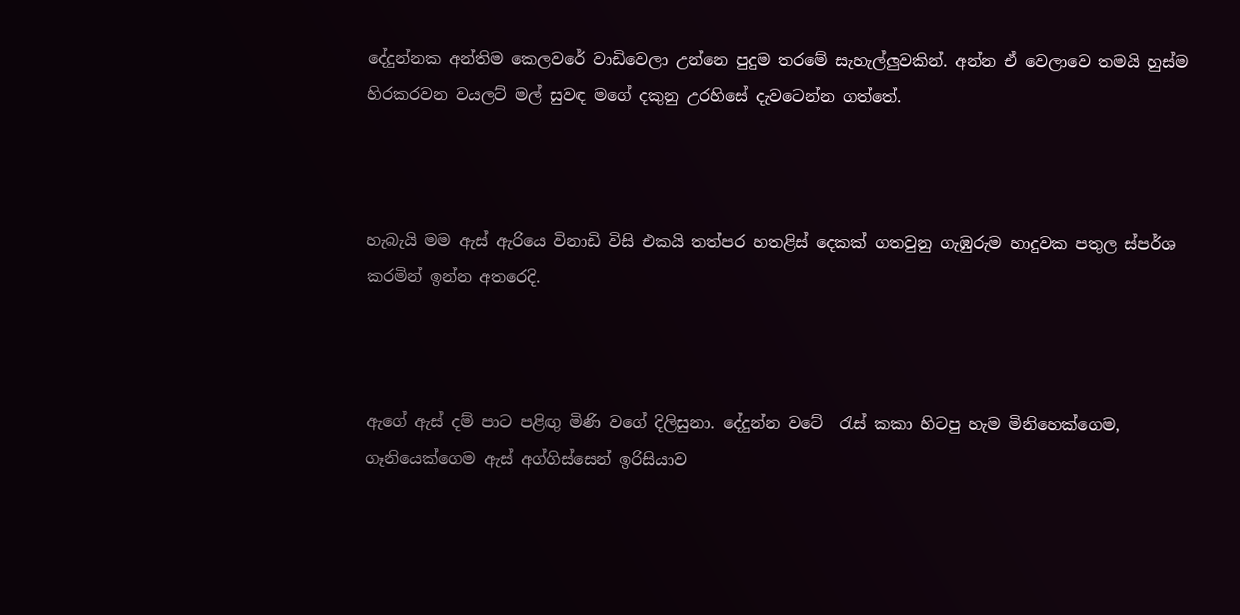දේදුන්නක අන්තිම කෙලවරේ වාඩිවෙලා උන්නෙ පුදුම තරමේ සැහැල්ලුවකින්. අන්න ඒ වෙලාවෙ තමයි හුස්ම හිරකරවන වයලට් මල් සුවඳ මගේ දකුනු උරහිසේ දැවටෙන්න ගත්තේ.



හැබැයි මම ඇස් ඇරියෙ විනාඩි විසි එකයි තත්පර හතළිස් දෙකක් ගතවුනු ගැඹුරුම හාදුවක පතුල ස්පර්ශ කරමින් ඉන්න අතරෙදි.



ඇගේ ඇස් දම් පාට පළිඟු මිණි වගේ දිලිසුනා. දේදුන්න වටේ  රැස් කකා හිටපු හැම මිනිහෙක්ගෙම, ගෑනියෙක්ගෙම ඇස් අග්ගිස්සෙන් ඉරිසියාව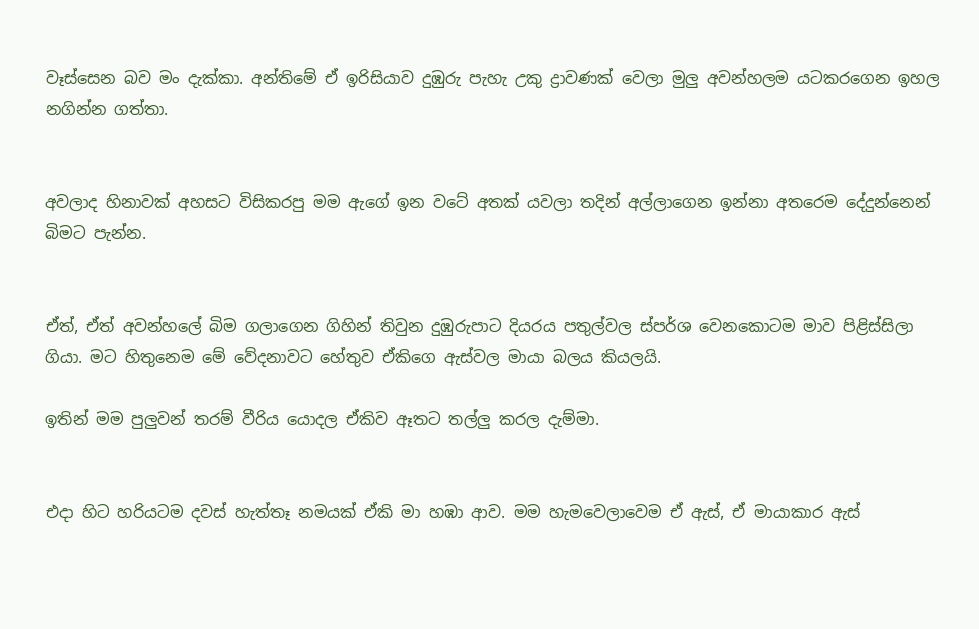වෑස්සෙන බව මං දැක්කා. අන්තිමේ ඒ ඉරිසියාව දුඹුරු පැහැ උකු ද්‍රාවණක් වෙලා මුලු අවන්හලම යටකරගෙන ඉහල නගින්න ගත්තා.


අවලාද හිනාවක් අහසට විසිකරපු මම ඇගේ ඉන වටේ අතක් යවලා තදින් අල්ලාගෙන ඉන්නා අතරෙම දේදුන්නෙන් බිමට පැන්න.


ඒත්, ඒත් අවන්හලේ බිම ගලාගෙන ගිහින් තිවුන දුඹුරුපාට දියරය පතුල්වල ස්පර්ශ වෙනකොටම මාව පිළිස්සිලා ගියා. මට හිතුනෙම මේ වේදනාවට හේතුව ඒකිගෙ ඇස්වල මායා බලය කියලයි.

ඉතින් මම පුලුවන් තරම් වීරිය යොදල ඒකිව ඈතට තල්ලු කරල දැම්මා.


එදා හිට හරියටම දවස් හැත්තෑ නමයක් ඒකි මා හඹා ආව. මම හැමවෙලාවෙම ඒ ඇස්, ඒ මායාකාර ඇස්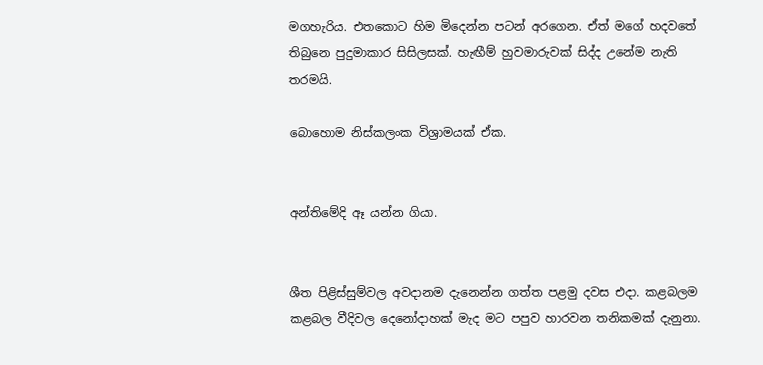මගහැරිය. එතකොට හිම මිදෙන්න පටන් අරගෙන. ඒත් මගේ හදවතේ තිබුනෙ පුදුමාකාර සිසිලසක්. හැඟීම් හුවමාරුවක් සිද්ද උනේම නැති තරමයි.

බොහොම නිස්කලංක විශ්‍රාමයක් ඒක.


අන්තිමේදි ඈ යන්න ගියා.


ශීත පිළිස්සුම්වල අවදානම දැනෙන්න ගත්ත පළමු දවස එදා. කළබලම කළබල වීදිවල දෙනෝදාහක් මැද මට පපුව හාරවන තනිකමක් දැනුනා.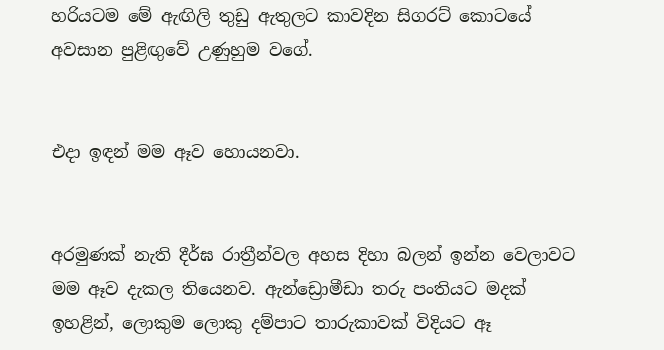හරියටම මේ ඇඟිලි තුඩු ඇතුලට කාවදින සිගරට් කොටයේ අවසාන පුළිඟුවේ උණුහුම වගේ.


එදා ඉඳන් මම ඈව හොයනවා.


අරමුණක් නැති දීර්ඝ රාත්‍රීන්වල අහස දිහා බලන් ඉන්න වෙලාවට මම ඈව දැකල තියෙනව. ඇන්ඩ්‍රොමීඩා තරු පංතියට මදක් ඉහළින්, ලොකුම ලොකු දම්පාට තාරුකාවක් විදියට ඈ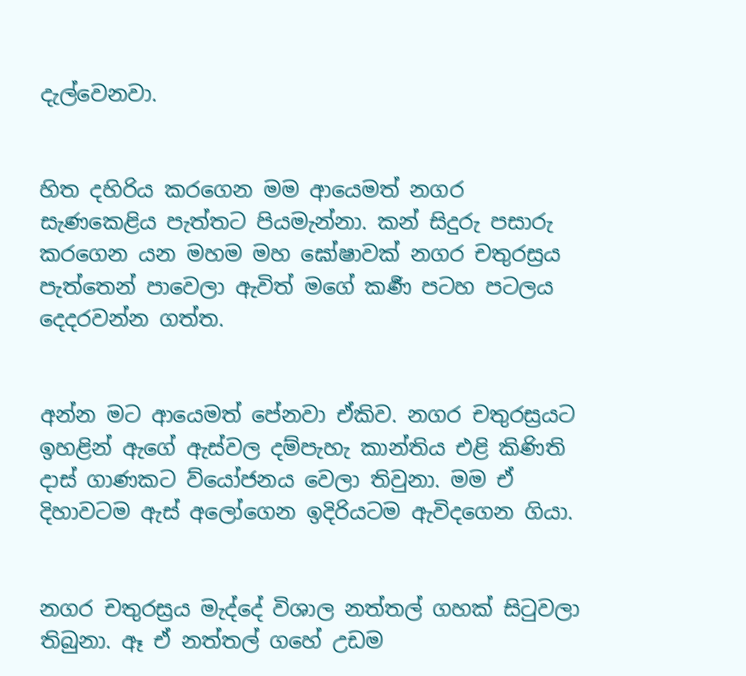දැල්වෙනවා.


හිත දහිරිය කරගෙන මම ආයෙමත් නගර සැණකෙළිය පැත්තට පියමැන්නා. කන් සිදුරු පසාරු කරගෙන යන මහම මහ ඝෝෂාවක් නගර චතුරස්‍රය පැත්තෙන් පාවෙලා ඇවිත් මගේ කර්‍ණ පටහ පටලය දෙදරවන්න ගත්ත.


අන්න මට ආයෙමත් පේනවා ඒකිව. නගර චතුරස්‍රයට ඉහළින් ඇගේ ඇස්වල දම්පැහැ කාන්තිය එළි කිණිති දාස් ගාණකට ව්යෝජනය වෙලා තිවුනා. මම ඒ දිහාවටම ඇස් අලෝගෙන ඉදිරියටම ඇවිදගෙන ගියා.


නගර චතුරස්‍රය මැද්දේ විශාල නත්තල් ගහක් සිටුවලා තිබුනා. ඈ ඒ නත්තල් ගහේ උඩම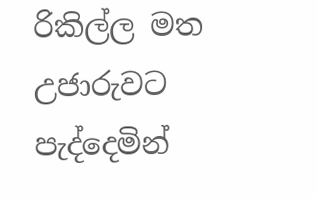රිකිල්ල මත උජාරුවට පැද්දෙමින්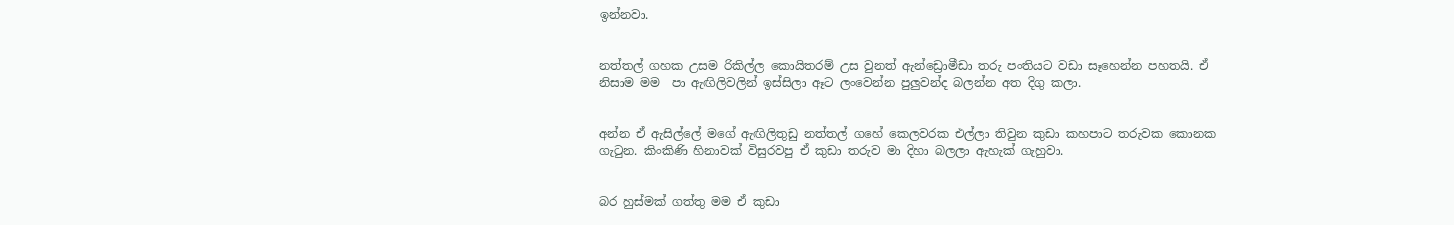ඉන්නවා.


නත්තල් ගහක උසම රිකිල්ල කොයිතරම් උස වුනත් ඇන්ඩ්‍රොමීඩා තරු පංතියට වඩා සෑහෙන්න පහතයි. ඒ නිසාම මම  පා ඇඟිලිවලින් ඉස්සිලා ඈට ලංවෙන්න පුලුවන්ද බලන්න අත දිගු කලා.


අන්න ඒ ඇසිල්ලේ මගේ ඇඟිලිතුඩු නත්තල් ගහේ කෙලවරක එල්ලා තිවුන කුඩා කහපාට තරුවක කොනක ගැටුන. කිංකිණි හිනාවක් විසුරවපු ඒ කුඩා තරුව මා දිහා බලලා ඇහැක් ගැහුවා.


බර හුස්මක් ගත්තු මම ඒ කුඩා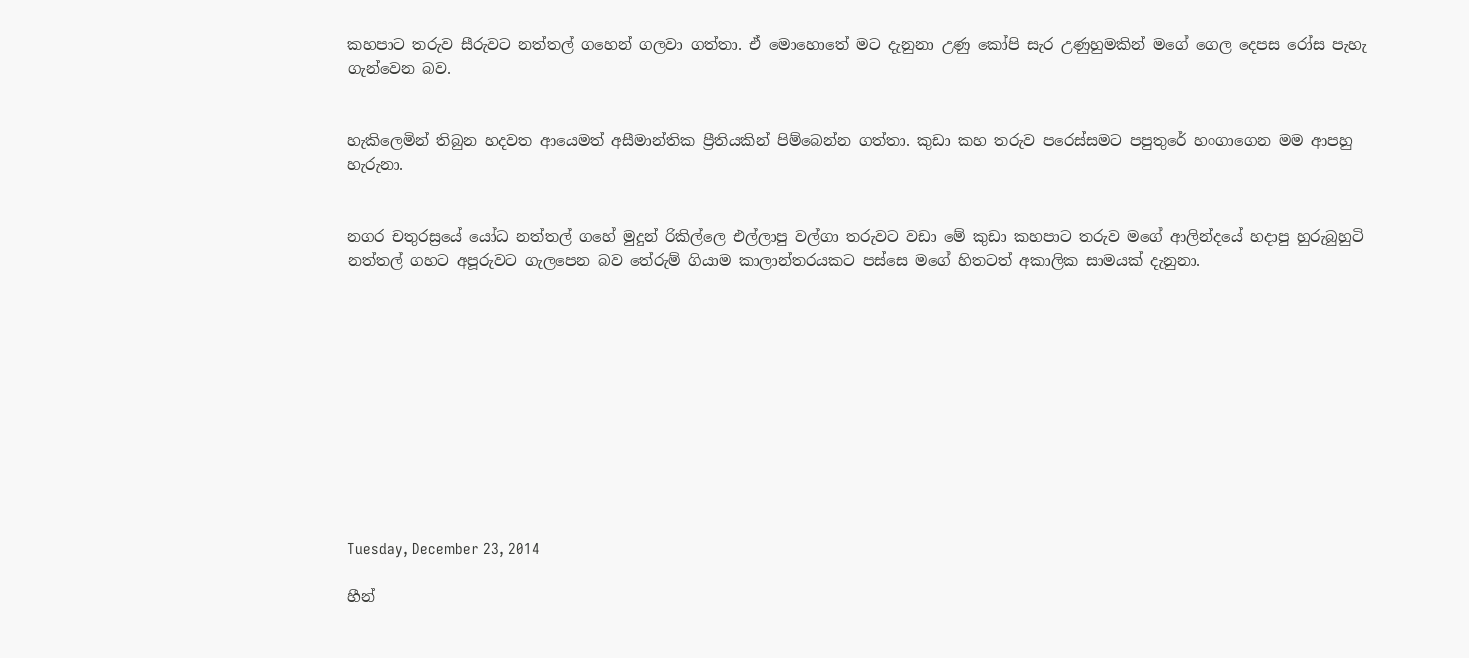කහපාට තරුව සීරුවට නත්තල් ගහෙන් ගලවා ගත්තා. ඒ මොහොතේ මට දැනුනා උණු කෝපි සැර උණුහුමකින් මගේ ගෙල දෙපස රෝස පැහැ ගැන්වෙන බව.


හැකිලෙමින් තිබුන හදවත ආයෙමත් අසීමාන්තික ප්‍රීතියකින් පිම්බෙන්න ගත්තා. කුඩා කහ තරුව පරෙස්සමට පපුතුරේ හංගාගෙන මම ආපහු හැරුනා.


නගර චතුරස්‍රයේ යෝධ නත්තල් ගහේ මුදුන් රිකිල්ලෙ එල්ලාපු වල්ගා තරුවට වඩා මේ කුඩා කහපාට තරුව මගේ ආලින්දයේ හදාපු හුරුබුහුටි නත්තල් ගහට අපූරුවට ගැලපෙන බව තේරුම් ගියාම කාලාන්තරයකට පස්සෙ මගේ හිතටත් අකාලික සාමයක් දැනුනා.











Tuesday, December 23, 2014

හීන්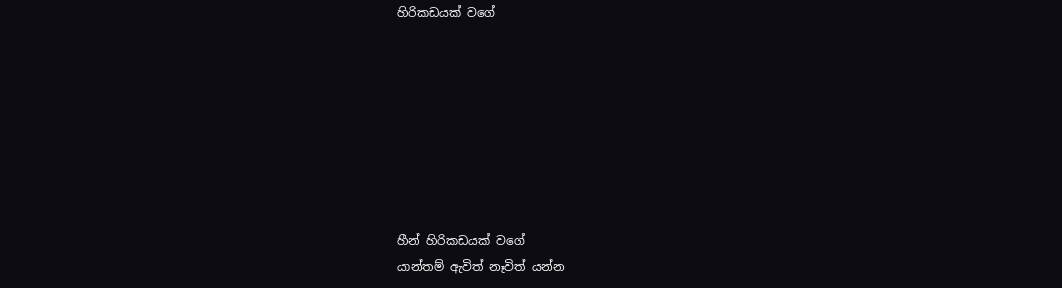හිරිකඩයක් වගේ








හීන් හිරිකඩයක් වගේ
යාන්තම් ඇවිත් නෑවිත් යන්න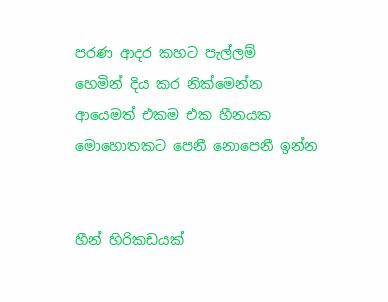පරණ ආදර කහට පැල්ලම්
හෙමින් දිය කර නික්මෙන්න
ආයෙමත් එකම එක හීනයක
මොහොතකට පෙනී නොපෙනී ඉන්න


හීන් හිරිකඩයක්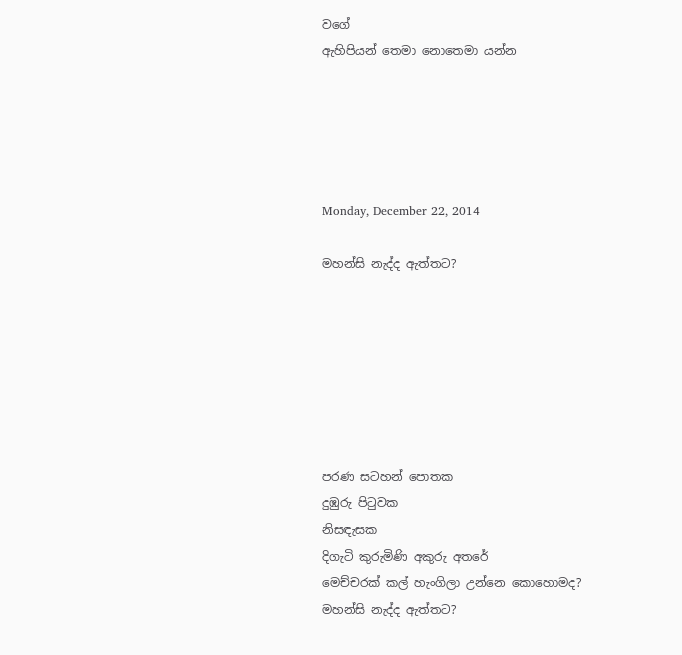වගේ
ඇහිපියන් තෙමා නොතෙමා යන්න





Monday, December 22, 2014

මහන්සි නැද්ද ඇත්තට?







පරණ සටහන් පොතක
දුඹුරු පිටුවක
නිසඳැසක
දිගැටි කුරුමිණි අකුරු අතරේ
මෙච්චරක් කල් හැංගිලා උන්නෙ කොහොමද?
මහන්සි නැද්ද ඇත්තට?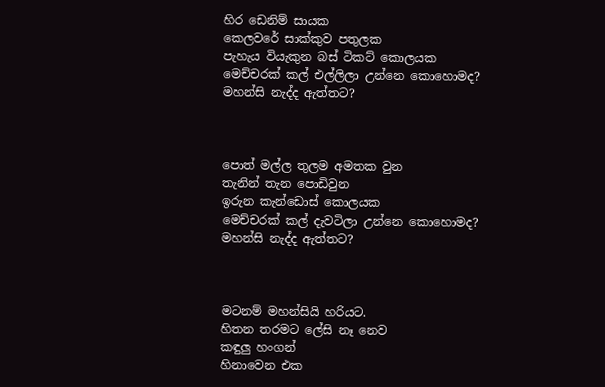හිර ඩෙනිම් සායක
කෙලවරේ සාක්කුව පතුලක
පැහැය වියැකුන බස් ටිකට් කොලයක
මෙච්චරක් කල් එල්ලිලා උන්නෙ කොහොමද?
මහන්සි නැද්ද ඇත්තට?



පොත් මල්ල තුලම අමතක වුන
තැනින් තැන පොඩිවුන
ඉරුන කැන්ඩොස් කොලයක
මෙච්චරක් කල් දැවටිලා උන්නෙ කොහොමද?
මහන්සි නැද්ද ඇත්තට?



මටනම් මහන්සියි හරියට.
හිතන තරමට ලේසි නෑ නෙව
කඳුලු හංගන්
හිනාවෙන එක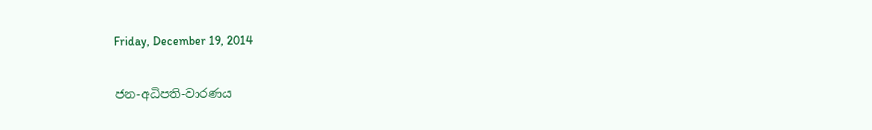Friday, December 19, 2014

ජන-අධිපති-වාරණය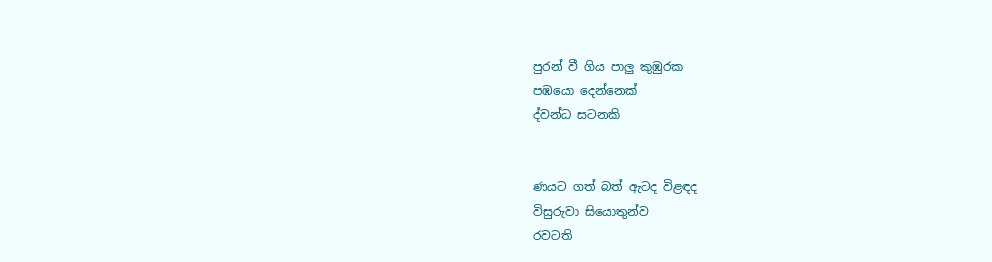පුරන් වී ගිය පාලු කුඹුරක
පඹයො දෙන්නෙක්
ද්වන්ධ සටනකි


ණයට ගත් බත් ඇටද විළඳද
විසුරුවා සියොතුන්ව
රවටති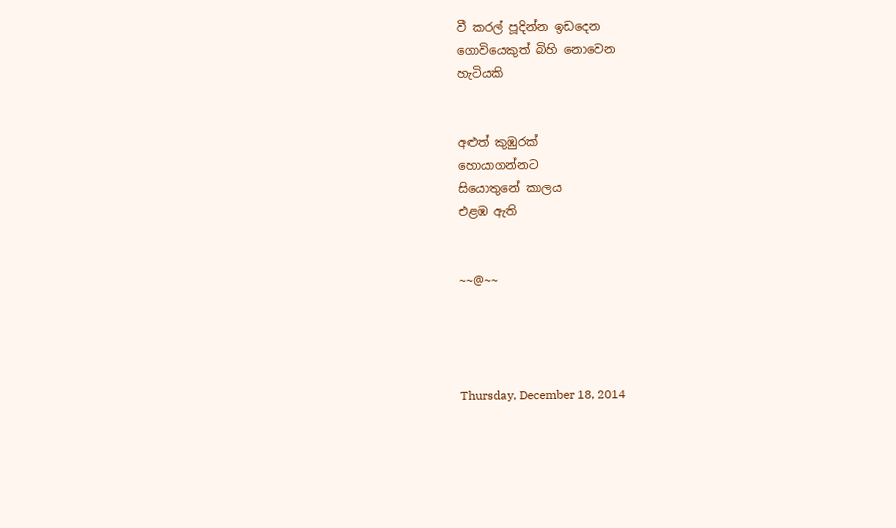වී කරල් පූදින්න ඉඩදෙන
ගොවියෙකුත් බිහි නොවෙන
හැටියකි


අළුත් කුඹුරක්
හොයාගන්නට
සියොතුනේ කාලය
එළඹ ඇති


~~@~~




Thursday, December 18, 2014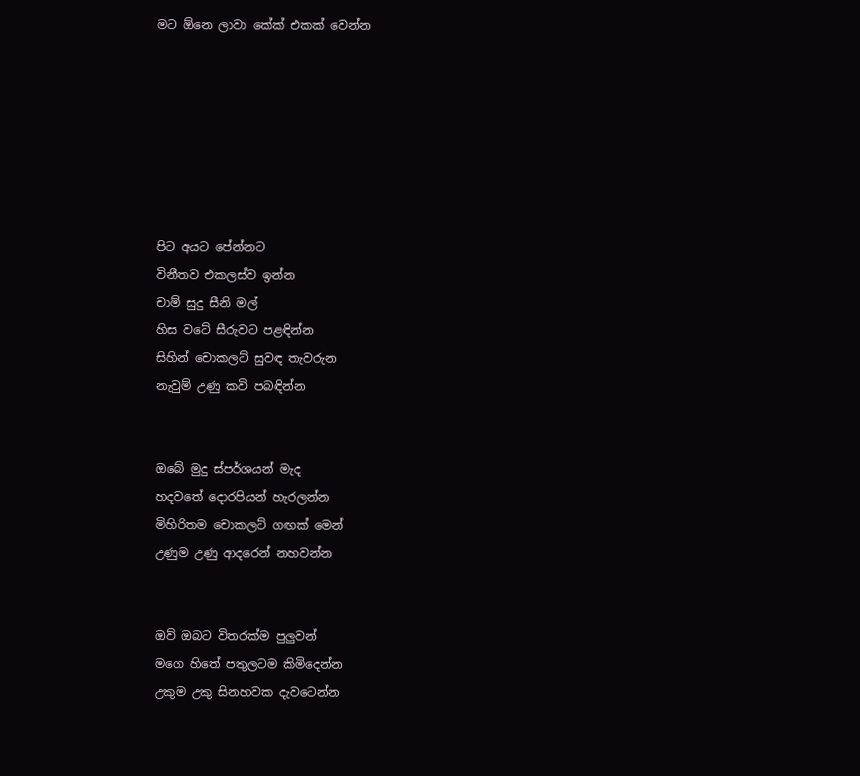මට ඕනෙ ලාවා කේක් එකක් වෙන්න







පිට අයට පේන්නට
විනීතව එකලස්ව ඉන්න
චාම් සුදු සීනි මල්
හිස වටේ සීරුවට පළඳින්න
සිහින් චොකලට් සුවඳ තැවරුන
නැවුම් උණු කවි පබඳින්න


ඔබේ මුදු ස්පර්ශයන් මැද
හදවතේ දොරපියන් හැරලන්න
මිහිරිතම චොකලට් ගඟක් මෙන්
උණුම උණු ආදරෙන් නහවන්න


ඔව් ඔබට විතරක්ම පුලුවන්
මගෙ හිතේ පතුලටම කිමිදෙන්න
උකුම උකු සිනහවක දැවටෙන්න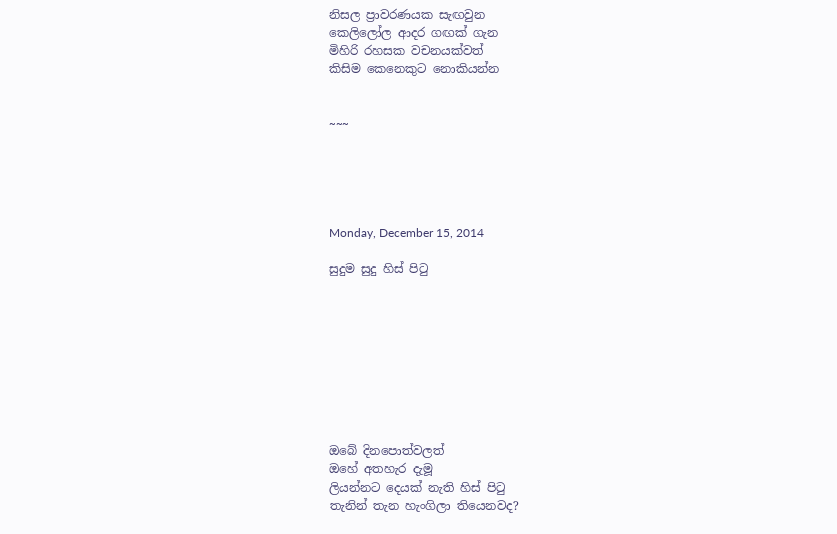නිසල ප්‍රාවරණයක සැඟවුන
කෙලිලෝල ආදර ගඟක් ගැන
මිහිරි රහසක වචනයක්වත්
කිසිම කෙනෙකුට නොකියන්න


~~~





Monday, December 15, 2014

සුදුම සුදු හිස් පිටු









ඔබේ දිනපොත්වලත්
ඔහේ අතහැර දැමූ
ලියන්නට දෙයක් නැති හිස් පිටු
තැනින් තැන හැංගිලා තියෙනවද?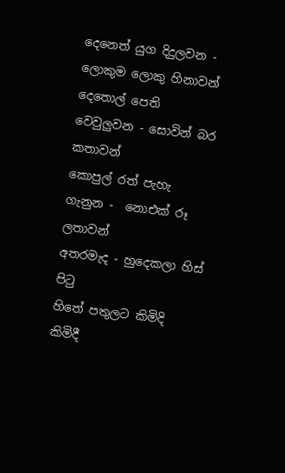දෙනෙත් යුග දිදුලවන - ලොකුම ලොකු හිනාවන්
දෙතොල් පෙති වෙවුලුවන - සොවින් බර  කතාවන්
කොපුල් රත් පැහැ ගැනුන -  නොඑක් රූ ලතාවන්
අතරමැද - හුදෙකලා හිස් පිටු
හිතේ පතුලට කිමිදි කිමිදී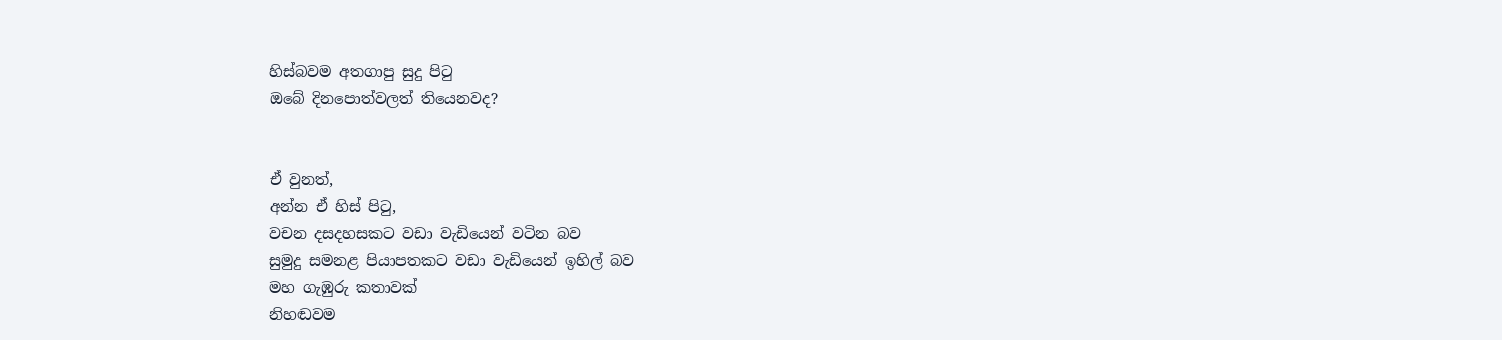හිස්බවම අතගාපු සුදු පිටු
ඔබේ දිනපොත්වලත් තියෙනවද?


ඒ වුනත්,
අන්න ඒ හිස් පිටු,
වචන දසදහසකට වඩා වැඩියෙන් වටින බව
සුමුදු සමනළ පියාපතකට වඩා වැඩියෙන් ඉහිල් බව
මහ ගැඹුරු කතාවක්
නිහඬවම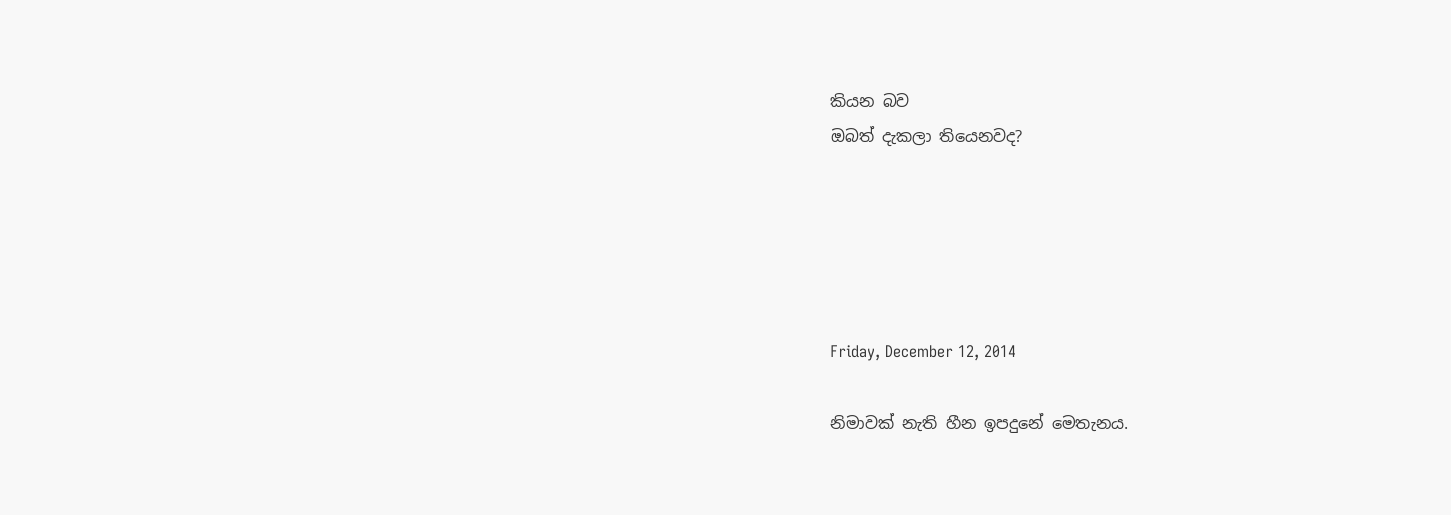කියන බව
ඔබත් දැකලා තියෙනවද?





Friday, December 12, 2014

නිමාවක් නැති හීන ඉපදුනේ මෙතැනය.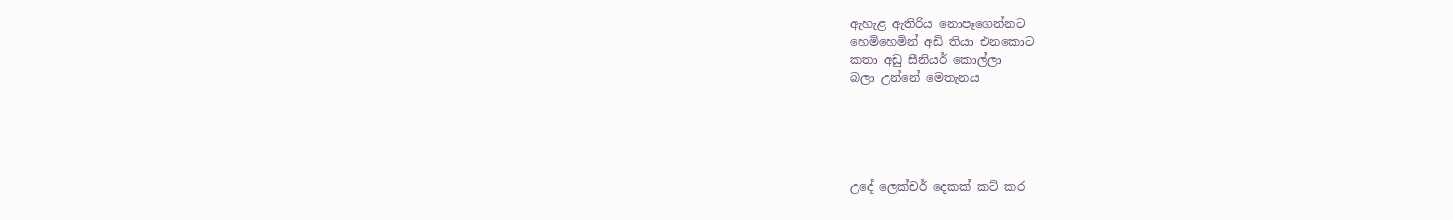ඇහැළ ඇතිරිය නොපෑගෙන්නට
හෙමිහෙමින් අඩි තියා එනකොට
කතා අඩු සීනියර් කොල්ලා
බලා උන්නේ මෙතැනය





උදේ ලෙක්චර් දෙකක් කට් කර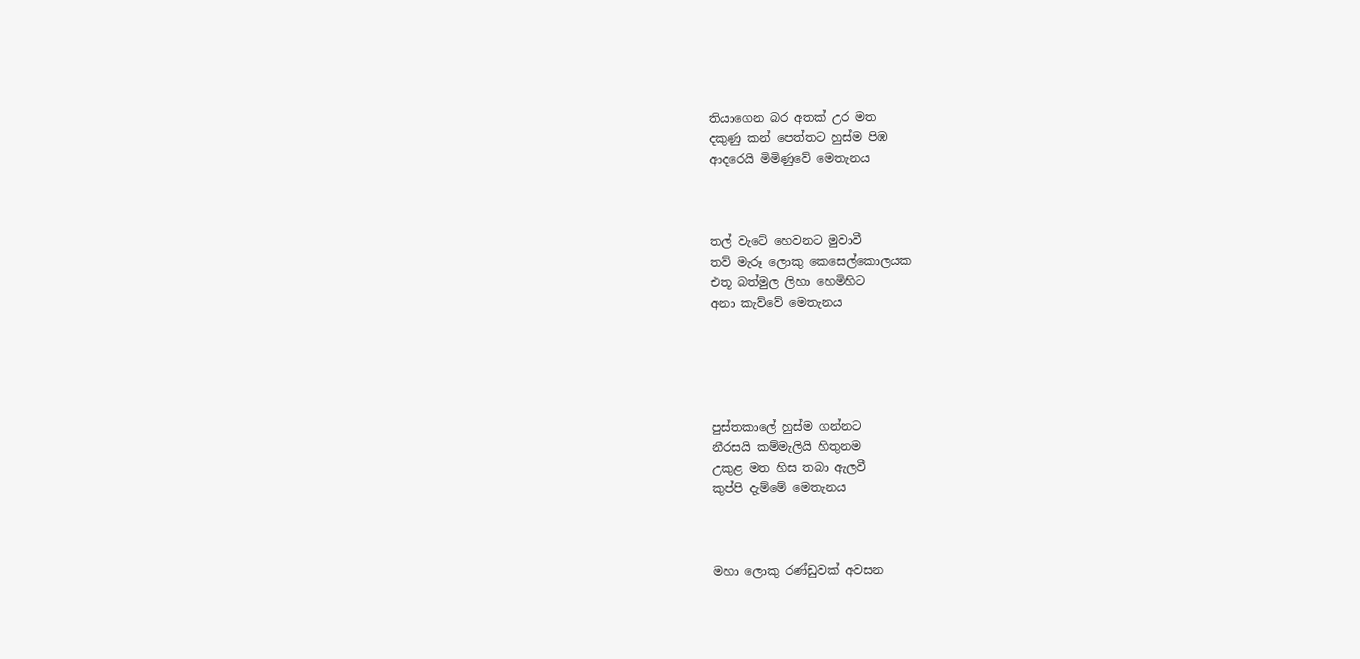තියාගෙන බර අතක් උර මත
දකුණු කන් පෙත්තට හුස්ම පිඹ
ආදරෙයි මිමිණුවේ මෙතැනය



තල් වැටේ හෙවනට මුවාවී
තව් මැරූ ලොකු කෙසෙල්කොලයක
එතූ බත්මුල ලිහා හෙමිහිට
අනා කැව්වේ මෙතැනය





පුස්තකාලේ හුස්ම ගන්නට
නීරසයි කම්මැලියි හිතුනම
උකුළ මත හිස තබා ඇලවී
කුප්පි දැම්මේ මෙතැනය



මහා ලොකු රණ්ඩුවක් අවසන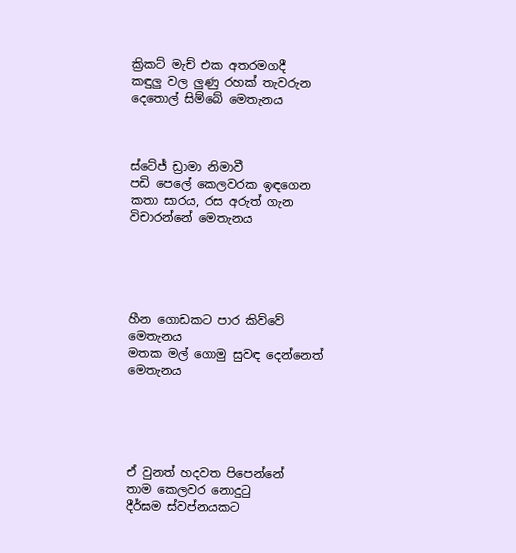ක්‍රිකට් මැච් එක අතරමගදී
කඳුලු වල ලුණු රහක් තැවරුන
දෙතොල් සිම්බේ මෙතැනය



ස්ටේජ් ඩ්‍රාමා නිමාවී
පඩි පෙලේ කෙලවරක ඉඳගෙන
කතා සාරය, රස අරුත් ගැන
විචාරන්නේ මෙතැනය





හීන ගොඩකට පාර කිව්වේ
මෙතැනය
මතක මල් ගොමු සුවඳ දෙන්නෙත්
මෙතැනය





ඒ වුනත් හදවත පිපෙන්නේ
තාම කෙලවර නොදුටු
දීර්ඝම ස්වප්නයකට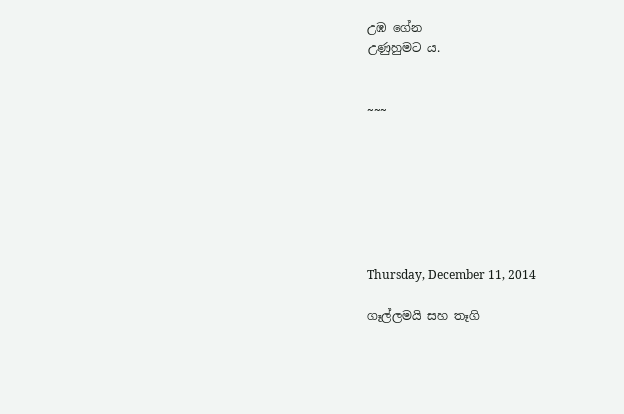උඹ ගේන
උණුහුමට ය.


~~~







Thursday, December 11, 2014

ගෑල්ලමයි සහ තෑගි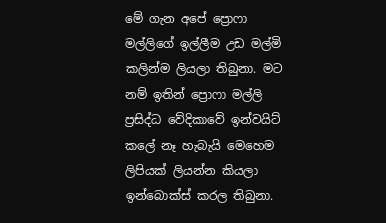මේ ගැන අපේ ප්‍රොෆා මල්ලිගේ ඉල්ලීම උඩ මල්මි කලින්ම ලියලා තිබුනා. මට නම් ඉතින් ප්‍රොෆා මල්ලි ප්‍රසිද්ධ වේදිකාවේ ඉන්වයිට් කලේ නෑ හැබැයි මෙහෙම ලිපියක් ලියන්න කියලා ඉන්බොක්ස් කරල තිබුනා.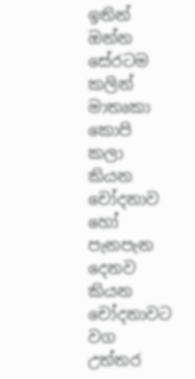ඉතින් ඔන්න සේරටම කලින් මාතෘකා කොපි කලා කියන චෝදනාව හෝ පැනපැන දෙනව කියන චෝදනාවට වග උත්තර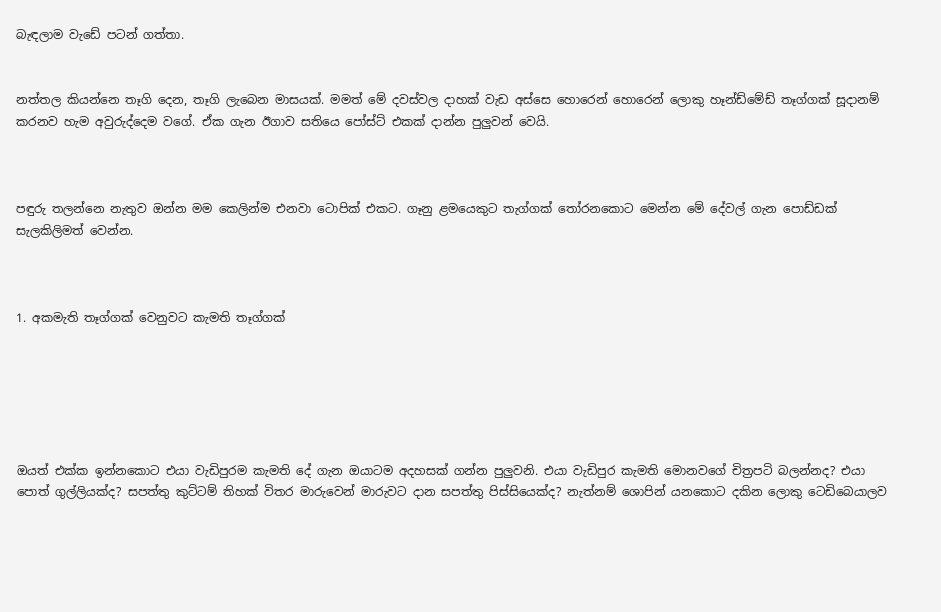බැඳලාම වැඩේ පටන් ගත්තා.


නත්තල කියන්නෙ තෑගි දෙන, තෑගි ලැබෙන මාසයක්. මමත් මේ දවස්වල දාහක් වැඩ අස්සෙ හොරෙන් හොරෙන් ලොකු හෑන්ඩ්මේඩ් තෑග්ගක් සූදානම් කරනව හැම අවුරුද්දෙම වගේ. ඒක ගැන ඊගාව සතියෙ පෝස්ට් එකක් දාන්න පුලුවන් වෙයි.



පඳුරු තලන්නෙ නැතුව ඔන්න මම කෙලින්ම එනවා ටොපික් එකට. ගෑනු ළමයෙකුට තැග්ගක් තෝරනකොට මෙන්න මේ දේවල් ගැන පොඩ්ඩක් සැලකිලිමත් වෙන්න.



1. අකමැති තෑග්ගක් වෙනුවට කැමති තෑග්ගක්






ඔයත් එක්ක ඉන්නකොට එයා වැඩිපුරම කැමති දේ ගැන ඔයාටම අදහසක් ගන්න පුලුවනි. එයා වැඩිපුර කැමති මොනවගේ චිත්‍රපටි බලන්නද? එයා පොත් ගුල්ලියක්ද? සපත්තු කුට්ටම් තිහක් විතර මාරුවෙන් මාරුවට දාන සපත්තු පිස්සියෙක්ද? නැත්නම් ශොපින් යනකොට දකින ලොකු ටෙඩිබෙයාලව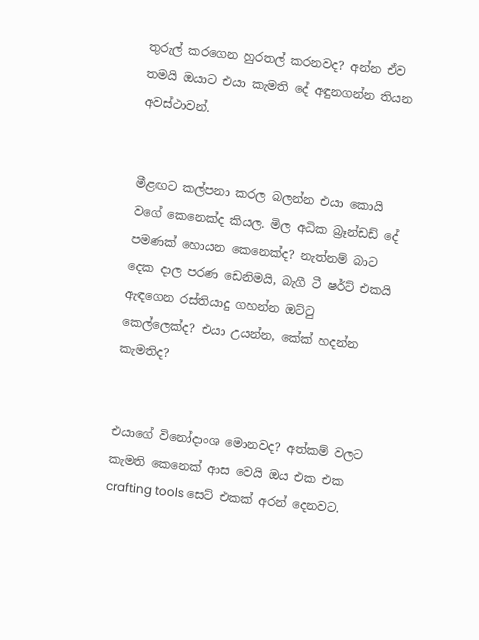තුරුල් කරගෙන හුරතල් කරනවද? අන්න ඒව තමයි ඔයාට එයා කැමති දේ අඳුනගන්න තියන අවස්ථාවන්.


මීළඟට කල්පනා කරල බලන්න එයා කොයි වගේ කෙනෙක්ද කියල. මිල අධික බ්‍රෑන්ඩඩ් දේ පමණක් හොයන කෙනෙක්ද? නැත්නම් බාට දෙක දාල පරණ ඩෙනිමයි, බැගී ටී ෂර්ට් එකයි ඇඳගෙන රස්තියාදු ගහන්න ඔට්ටු කෙල්ලෙක්ද? එයා උයන්න, කේක් හදන්න කැමතිද?


එයාගේ විනෝදාංශ මොනවද? අත්කම් වලට කැමති කෙනෙක් ආස වෙයි ඔය එක එක crafting tools සෙට් එකක් අරන් දෙනවට.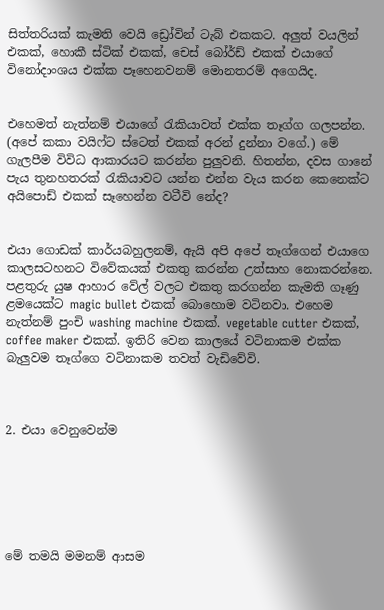සිත්තරියක් කැමති වෙයි ඩ්‍රෝවින් ටැබ් එකකට. අලුත් වයලින් එකක්, හොකී ස්ටික් එකක්, චෙස් බෝර්ඩ් එකක් එයාගේ විනෝදාංශය එක්ක පෑහෙනවනම් මොනතරම් අගෙයිද.


එහෙමත් නැත්නම් එයාගේ රැකියාවත් එක්ක තෑග්ග ගලපන්න. (අපේ කකා වයිෆ්ට ස්ටෙත් එකක් අරන් දුන්නා වගේ.) මේ ගැලපීම විවිධ ආකාරයට කරන්න පුලුවනි. හිතන්න, දවස ගානේ පැය තුනහතරක් රැකියාවට යන්න එන්න වැය කරන කෙනෙක්ට අයිපොඩ් එකක් සෑහෙන්න වටීවි නේද?


එයා ගොඩක් කාර්යබහුලනම්, ඇයි අපි අපේ තෑග්ගෙන් එයාගෙ කාලසටහනට විවේකයක් එකතු කරන්න උත්සාහ නොකරන්නෙ. පළතුරු යුෂ ආහාර වේල් වලට එකතු කරගන්න කැමති ගෑණු ළමයෙක්ට magic bullet එකක් බොහොම වටිනවා. එහෙම නැත්නම් පුංචි washing machine එකක්. vegetable cutter එකක්, coffee maker එකක්. ඉතිරි වෙන කාලයේ වටිනාකම එක්ක බැලුවම තෑග්ගෙ වටිනාකම තවත් වැඩිවේවි.



2. එයා වෙනුවෙන්ම






මේ තමයි මමනම් ආසම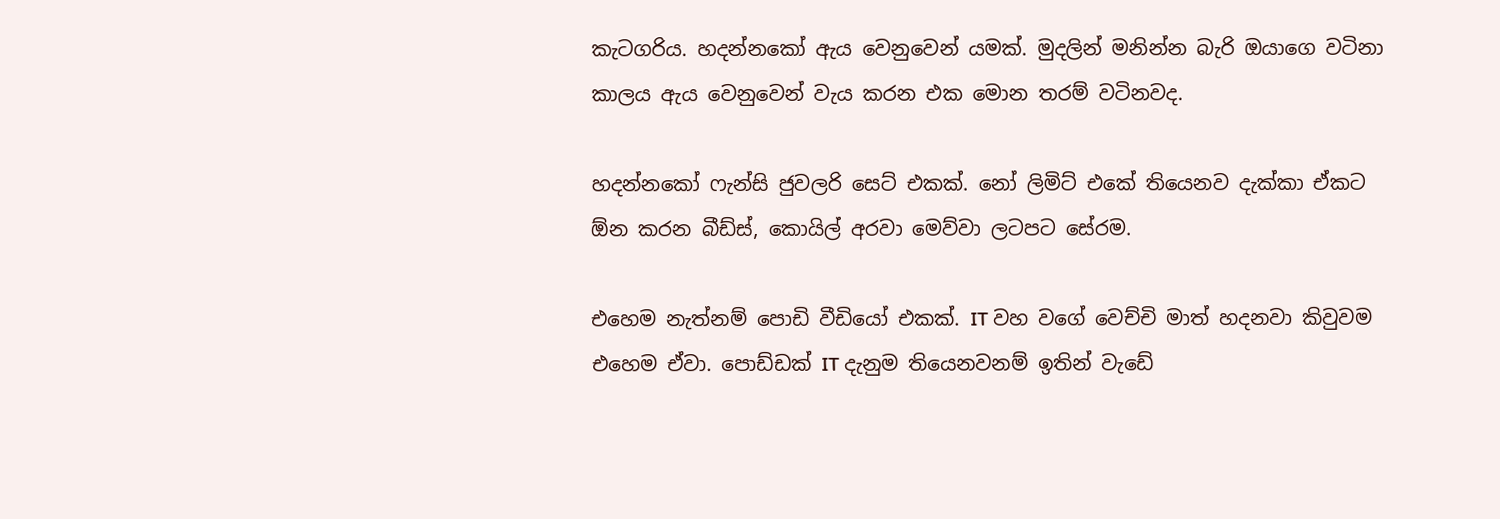කැටගරිය. හදන්නකෝ ඇය වෙනුවෙන් යමක්. මුදලින් මනින්න බැරි ඔයාගෙ වටිනා කාලය ඇය වෙනුවෙන් වැය කරන එක මොන තරම් වටිනවද.

හදන්නකෝ ෆැන්සි ජුවලරි සෙට් එකක්. නෝ ලිමිට් එකේ තියෙනව දැක්කා ඒකට ඕන කරන බීඩ්ස්, කොයිල් අරවා මෙව්වා ලටපට සේරම.

එහෙම නැත්නම් පොඩි වීඩියෝ එකක්. IT වහ වගේ වෙච්චි මාත් හදනවා කිවුවම එහෙම ඒවා. පොඩ්ඩක් IT දැනුම තියෙනවනම් ඉතින් වැඩේ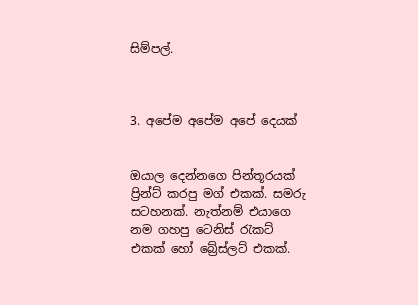සිම්පල්.



3. අපේම අපේම අපේ දෙයක්


ඔයාල දෙන්නගෙ පින්තූරයක් ප්‍රින්ට් කරපු මග් එකක්. සමරු සටහනක්. නැත්නම් එයාගෙ නම ගහපු ටෙනිස් රැකට් එකක් හෝ බ්‍රේස්ලට් එකක්.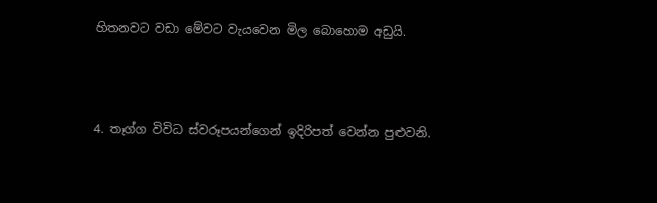හිතනවට වඩා මේවට වැයවෙන මිල බොහොම අඩුයි.



4. තෑග්ග විවිධ ස්වරූපයන්ගෙන් ඉදිරිපත් වෙන්න පුළුවනි.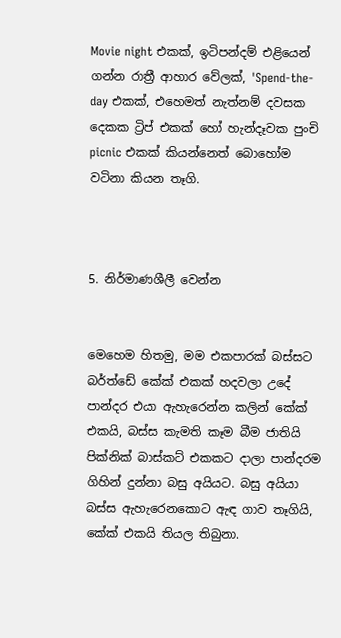Movie night එකක්, ඉටිපන්දම් එළියෙන් ගන්න රාත්‍රී ආහාර වේලක්, 'Spend-the-day එකක්, එහෙමත් නැත්නම් දවසක දෙකක ට්‍රිප් එකක් හෝ හැන්දෑවක පුංචි picnic එකක් කියන්නෙත් බොහෝම වටිනා කියන තෑගි.



5. නිර්මාණශීලී වෙන්න


මෙහෙම හිතමු, මම එකපාරක් බස්සට බර්ත්ඩේ කේක් එකක් හදවලා උදේ පාන්දර එයා ඇහැරෙන්න කලින් කේක් එකයි, බස්ස කැමති කෑම බීම ජාතියි පික්නික් බාස්කට් එකකට දාලා පාන්දරම ගිහින් දුන්නා බසු අයියට. බසු අයියා බස්ස ඇහැරෙනකොට ඇඳ ගාව තෑගියි, කේක් එකයි තියල තිබුනා.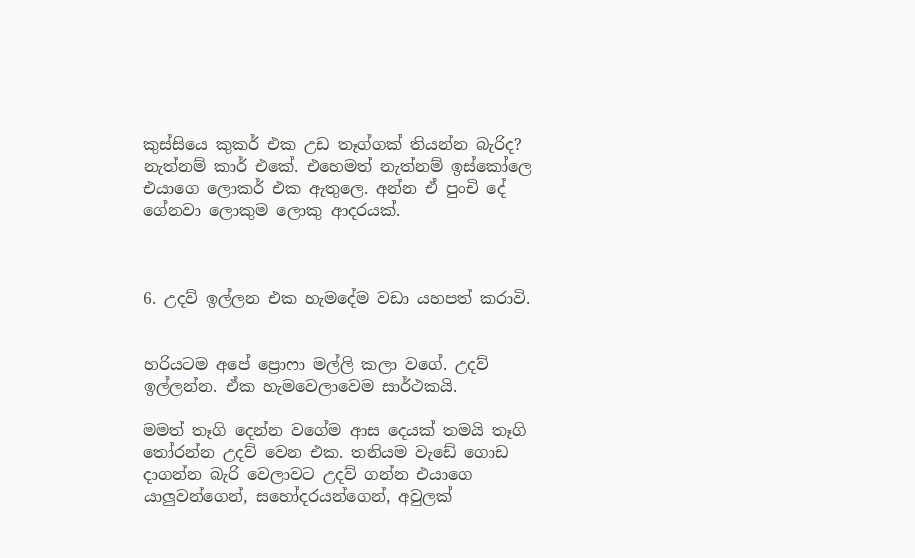කුස්සියෙ කුකර් එක උඩ තෑග්ගක් තියන්න බැරිද? නැත්නම් කාර් එකේ. එහෙමත් නැත්නම් ඉස්කෝලෙ එයාගෙ ලොකර් එක ඇතුලෙ. අන්න ඒ පුංචි දේ ගේනවා ලොකුම ලොකු ආදරයක්.



6. උදව් ඉල්ලන එක හැමදේම වඩා යහපත් කරාවි.


හරියටම අපේ ප්‍රොෆා මල්ලි කලා වගේ. උදව් ඉල්ලන්න. ඒක හැමවෙලාවෙම සාර්ථකයි.

මමත් තෑගි දෙන්න වගේම ආස දෙයක් තමයි තෑගි තෝරන්න උදව් වෙන එක. තනියම වැඩේ ගොඩ දාගන්න බැරි වෙලාවට උදව් ගන්න එයාගෙ යාලුවන්ගෙන්, සහෝදරයන්ගෙන්, අවුලක්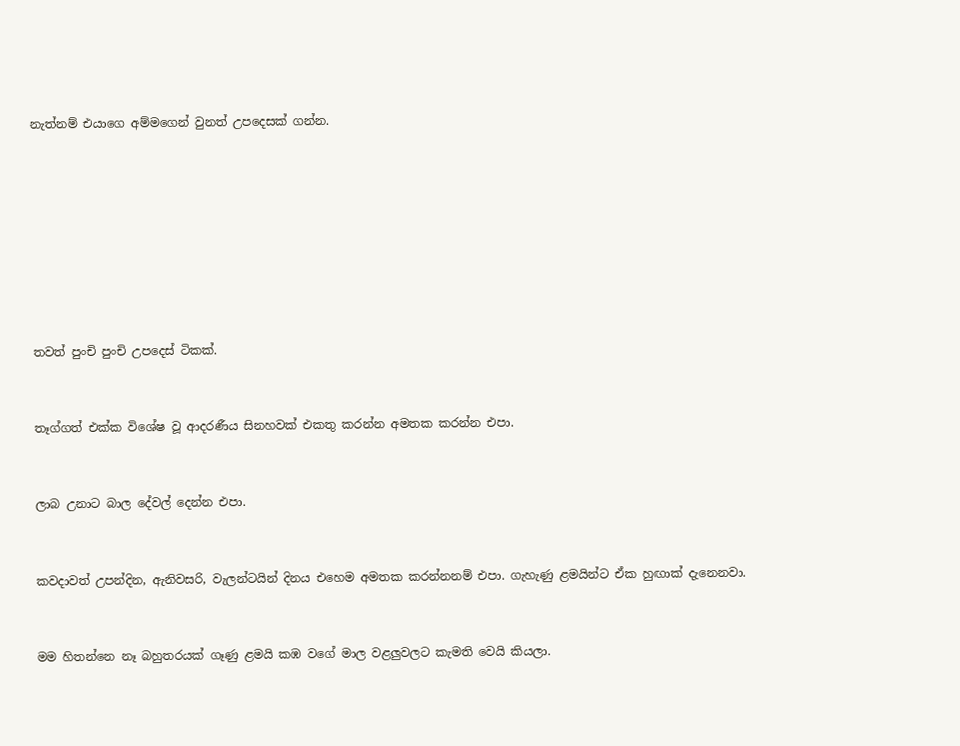නැත්නම් එයාගෙ අම්මගෙන් වුනත් උපදෙසක් ගන්න.








තවත් පුංචි පුංචි උපදෙස් ටිකක්.


තෑග්ගත් එක්ක විශේෂ වූ ආදරණීය සිනහවක් එකතු කරන්න අමතක කරන්න එපා.


ලාබ උනාට බාල දේවල් දෙන්න එපා.


කවදාවත් උපන්දින, ඇනිවසරි, වැලන්ටයින් දිනය එහෙම අමතක කරන්නනම් එපා. ගැහැණු ළමයින්ට ඒක හුඟාක් දැනෙනවා.


මම හිතන්නෙ නෑ බහුතරයක් ගෑණු ළමයි කඹ වගේ මාල වළලුවලට කැමති වෙයි කියලා.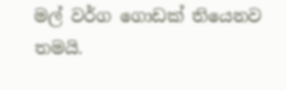මල් වර්ග ගොඩක් තියෙනව තමයි.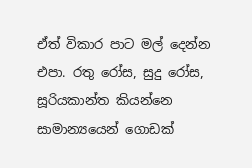ඒත් විකාර පාට මල් දෙන්න එපා. රතු රෝස, සුදු රෝස, සූරියකාන්ත කියන්නෙ සාමාන්‍යයෙන් ගොඩක්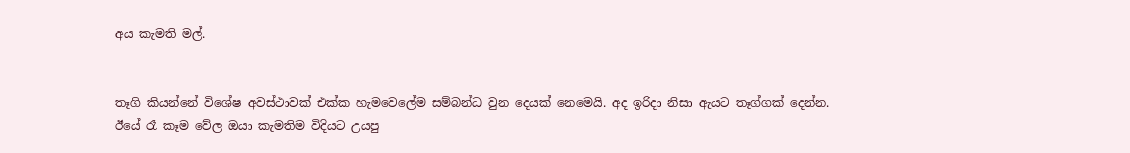අය කැමති මල්.


තෑගි කියන්නේ විශේෂ අවස්ථාවක් එක්ක හැමවෙලේම සම්බන්ධ වුන දෙයක් නෙමෙයි. අද ඉරිදා නිසා ඇයට තෑග්ගක් දෙන්න. ඊයේ රෑ කෑම වේල ඔයා කැමතිම විදියට උයපු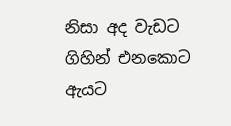නිසා අද වැඩට ගිහින් එනකොට ඇයට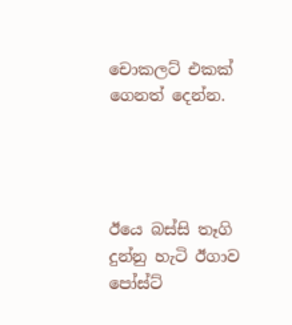චොකලට් එකක් ගෙනත් දෙන්න.




ඊයෙ බස්සි තෑගි දුන්නු හැටි ඊගාව පෝස්ට්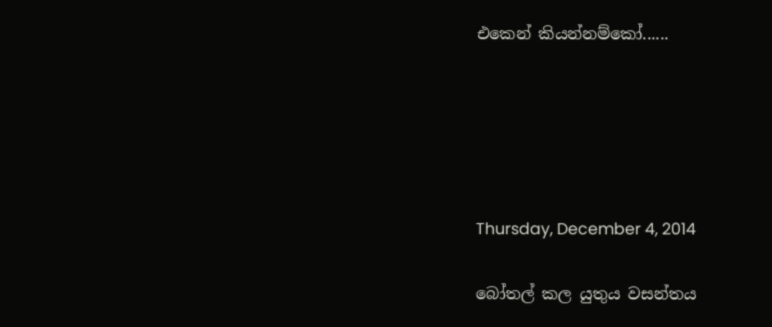එකෙන් කියන්නම්කෝ......





Thursday, December 4, 2014

බෝතල් කල යුතුය වසන්තය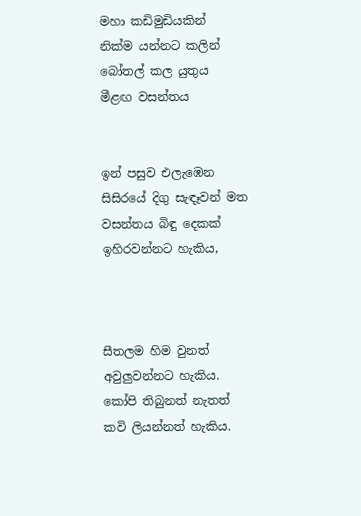මහා කඩිමුඩියකින්
නික්ම යන්නට කලින්
බෝතල් කල යුතුය
මීළඟ වසන්තය


ඉන් පසුව එලැඹෙන
සිසිරයේ දිගු සැඳෑවන් මත
වසන්තය බිඳු දෙකක්
ඉහිරවන්නට හැකිය,



සීතලම හිම වුනත්
අවුලුවන්නට හැකිය.
කෝපි තිබුනත් නැතත්
කවි ලියන්නත් හැකිය.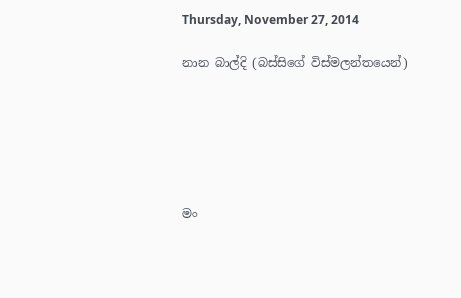Thursday, November 27, 2014

නාන බාල්දි (බස්සිගේ විස්මලන්තයෙන්)






මං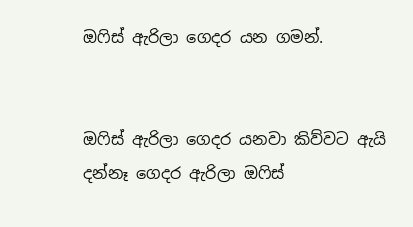ඔෆිස් ඇරිලා ගෙදර යන ගමන්.


ඔෆිස් ඇරිලා ගෙදර යනවා කිව්වට ඇයි දන්නෑ ගෙදර ඇරිලා ඔෆිස්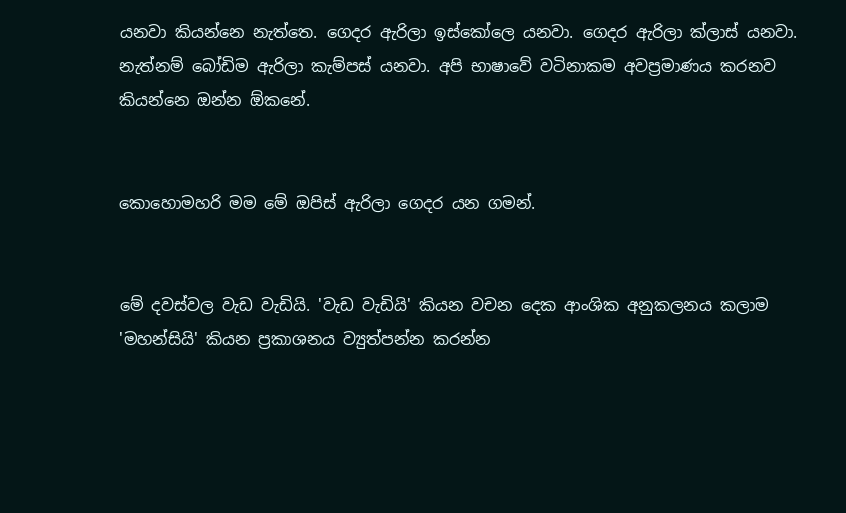යනවා කියන්නෙ නැත්තෙ. ගෙදර ඇරිලා ඉස්කෝලෙ යනවා. ගෙදර ඇරිලා ක්ලාස් යනවා. නැත්නම් බෝඩිම ඇරිලා කැම්පස් යනවා. අපි භාෂාවේ වටිනාකම අවප්‍රමාණය කරනව කියන්නෙ ඔන්න ඕකනේ.


කොහොමහරි මම මේ ඔපිස් ඇරිලා ගෙදර යන ගමන්.


මේ දවස්වල වැඩ වැඩියි. 'වැඩ වැඩියි' කියන වචන දෙක ආංශික අනුකලනය කලාම 'මහන්සියි' කියන ප්‍රකාශනය ව්‍යුත්පන්න කරන්න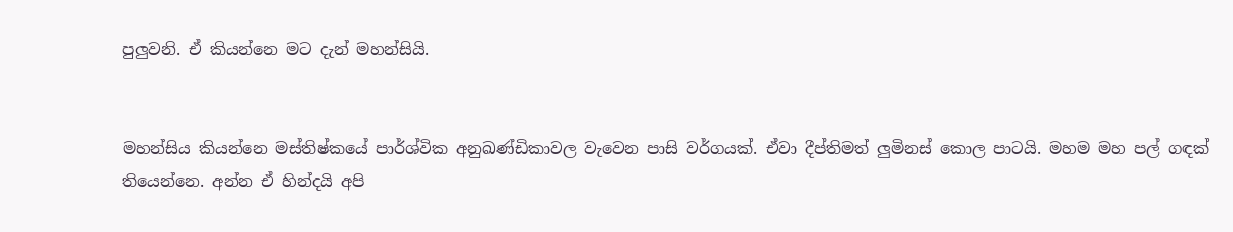පුලුවනි. ඒ කියන්නෙ මට දැන් මහන්සියි.


මහන්සිය කියන්නෙ මස්තිෂ්කයේ පාර්ශ්වික අනුඛණ්ඩිකාවල වැවෙන පාසි වර්ගයක්. ඒවා දීප්තිමත් ලුමිනස් කොල පාටයි. මහම මහ පල් ගඳක් තියෙන්නෙ. අන්න ඒ හින්දයි අපි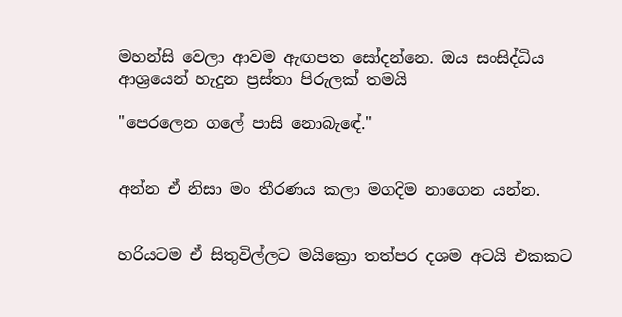මහන්සි වෙලා ආවම ඇඟපත සෝදන්නෙ. ඔය සංසිද්ධිය ආශ්‍රයෙන් හැදුන ප්‍රස්තා පිරුලක් තමයි

"පෙරලෙන ගලේ පාසි නොබැඳේ."


අන්න ඒ නිසා මං තීරණය කලා මගදිම නාගෙන යන්න.


හරියටම ඒ සිතුවිල්ලට මයික්‍රො තත්පර දශම අටයි එකකට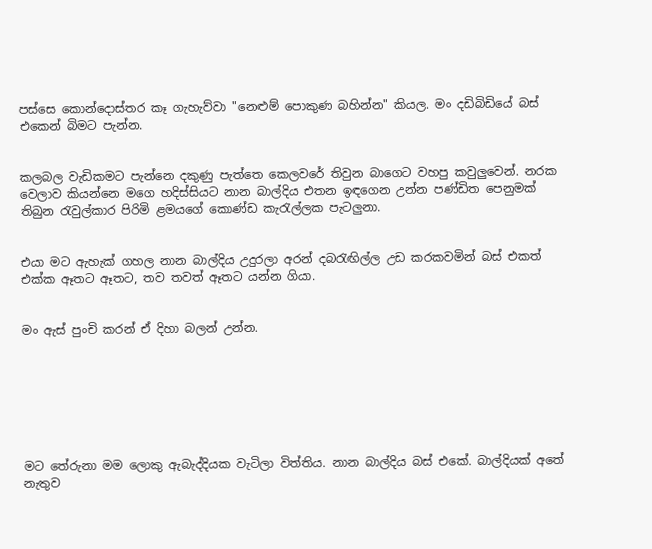පස්සෙ කොන්දොස්තර කෑ ගැහැව්වා "නෙළුම් පොකුණ බහින්න" කියල. මං දඩිබිඩියේ බස් එකෙන් බිමට පැන්න.


කලබල වැඩිකමට පැන්නෙ දකුණු පැත්තෙ කෙලවරේ තිවුන බාගෙට වහපු කවුලුවෙන්. නරක වෙලාව කියන්නෙ මගෙ හදිස්සියට නාන බාල්දිය එතන ඉඳගෙන උන්න පණ්ඩිත පෙනුමක් තිබුන රැවුල්කාර පිරිමි ළමයගේ කොණ්ඩ කැරැල්ලක පැටලුනා.


එයා මට ඇහැක් ගහල නාන බාල්දිය උදුරලා අරන් දබරැඟිල්ල උඩ කරකවමින් බස් එකත් එක්ක ඈතට ඈතට, තව තවත් ඈතට යන්න ගියා.


මං ඇස් පුංචි කරන් ඒ දිහා බලන් උන්න.







මට තේරුනා මම ලොකු ඇබැද්දියක වැටිලා විත්තිය. නාන බාල්දිය බස් එකේ. බාල්දියක් අතේ නැතුව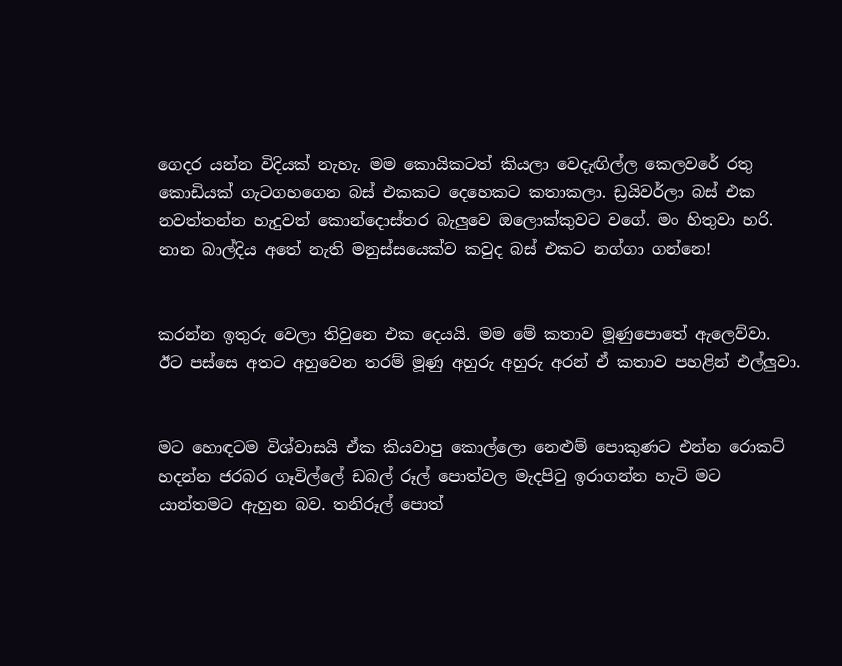ගෙදර යන්න විදියක් නැහැ. මම කොයිකටත් කියලා වෙදැඟිල්ල කෙලවරේ රතු කොඩියක් ගැටගහගෙන බස් එකකට දෙහෙකට කතාකලා. ඩ්‍රයිවර්ලා බස් එක නවත්තන්න හැදුවත් කොන්දොස්තර බැලුවෙ ඔලොක්කුවට වගේ. මං හිතුවා හරි. නාන බාල්දිය අතේ නැති මනුස්සයෙක්ව කවුද බස් එකට නග්ගා ගන්නෙ!


කරන්න ඉතුරු වෙලා තිවුනෙ එක දෙයයි. මම මේ කතාව මූණුපොතේ ඇලෙව්වා. ඊට පස්සෙ අතට අහුවෙන තරම් මූණු අහුරු අහුරු අරන් ඒ කතාව පහළින් එල්ලුවා.


මට හොඳටම විශ්වාසයි ඒක කියවාපු කොල්ලො නෙළුම් පොකුණට එන්න රොකට් හදන්න ජරබර ගෑවිල්ලේ ඩබල් රූල් පොත්වල මැදපිටු ඉරාගන්න හැටි මට යාන්තමට ඇහුන බව. තනිරූල් පොත්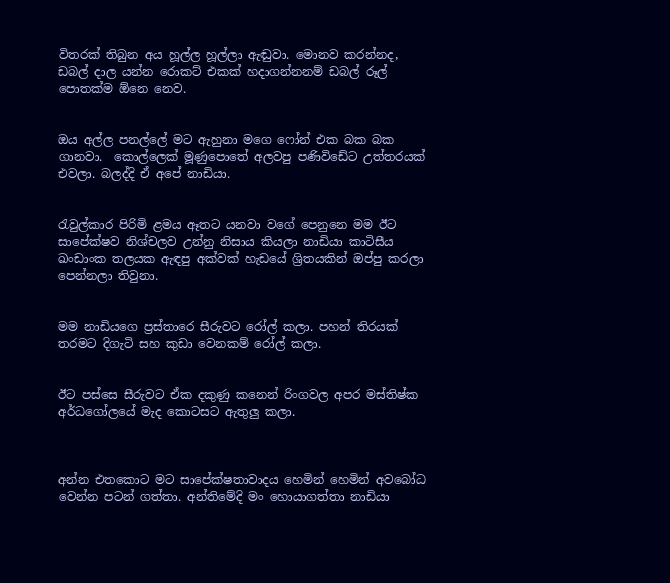විතරක් තිබුන අය හූල්ල හූල්ලා ඇඬුවා. මොනව කරන්නද, ඩබල් දාල යන්න රොකට් එකක් හදාගන්නනම් ඩබල් රූල් පොතක්ම ඕනෙ නෙව.


ඔය අල්ල පනල්ලේ මට ඇහුනා මගෙ ෆෝන් එක බක බක ගානවා.  කොල්ලෙක් මූණුපොතේ අලවපු පණිවිඩේට උත්තරයක් එවලා. බලද්දි ඒ අපේ නාඩියා.


රැවුල්කාර පිරිමි ළමය ඈතට යනවා වගේ පෙනුනෙ මම ඊට සාපේක්ෂව නිශ්චලව උන්නු නිසාය කියලා නාඩියා කාටිසීය ඛංඩාංක තලයක ඇඳපු අක්වක් හැඩයේ ශ්‍රිතයකින් ඔප්පු කරලා පෙන්නලා තිවුනා.


මම නාඩියගෙ ප්‍රස්තාරෙ සීරුවට රෝල් කලා. පහන් තිරයක් තරමට දිගැටි සහ කුඩා වෙනකම් රෝල් කලා.


ඊට පස්සෙ සීරුවට ඒක දකුණු කනෙන් රිංගවල අපර මස්තිෂ්ක අර්ධගෝලයේ මැද කොටසට ඇතුලු කලා.



අන්න එතකොට මට සාපේක්ෂතාවාදය හෙමින් හෙමින් අවබෝධ වෙන්න පටන් ගත්තා. අන්තිමේදි මං හොයාගත්තා නාඩියා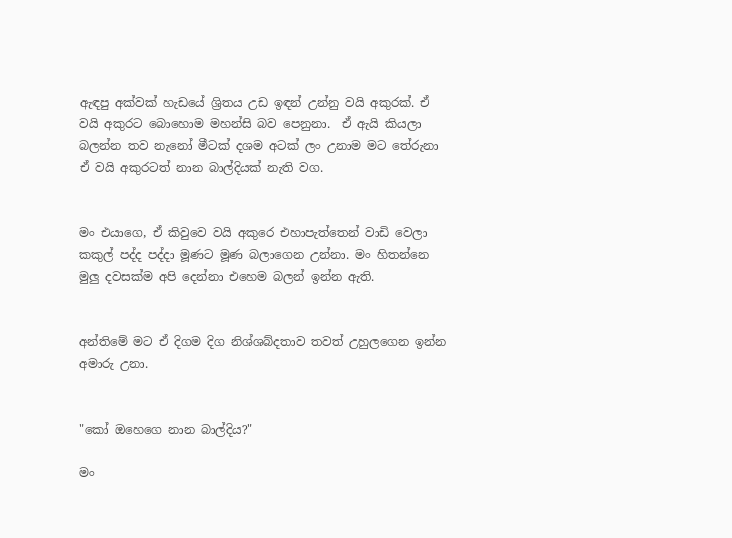ඇඳපු අක්වක් හැඩයේ ශ්‍රිතය උඩ ඉඳන් උන්නු වයි අකුරක්. ඒ වයි අකුරට බොහොම මහන්සි බව පෙනුනා.  ඒ ඇයි කියලා බලන්න තව නැනෝ මීටක් දශම අටක් ලං උනාම මට තේරුනා ඒ වයි අකුරටත් නාන බාල්දියක් නැති වග.


මං එයාගෙ, ඒ කිවුවෙ වයි අකුරෙ එහාපැත්තෙන් වාඩි වෙලා කකුල් පද්ද පද්දා මූණට මූණ බලාගෙන උන්නා. මං හිතන්නෙ මුලු දවසක්ම අපි දෙන්නා එහෙම බලන් ඉන්න ඇති.


අන්තිමේ මට ඒ දිගම දිග නිශ්ශබ්දතාව තවත් උහුලගෙන ඉන්න අමාරු උනා.


"කෝ ඔහෙගෙ නාන බාල්දිය?"

මං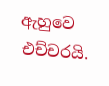ඇහුවෙ එච්චරයි.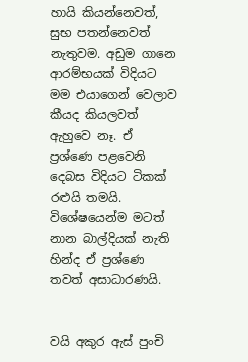හායි කියන්නෙවත්, සුභ පතන්නෙවත් නැතුවම. අඩුම ගානෙ ආරම්භයක් විදියට මම එයාගෙන් වෙලාව කීයද කියලවත් ඇහුවෙ නෑ. ඒ ප්‍රශ්ණෙ පළවෙනි දෙබස විදියට ටිකක් රළුයි තමයි. විශේෂයෙන්ම මටත් නාන බාල්දියක් නැති හින්ද ඒ ප්‍රශ්ණෙ තවත් අසාධාරණයි.


වයි අකුර ඇස් පුංචි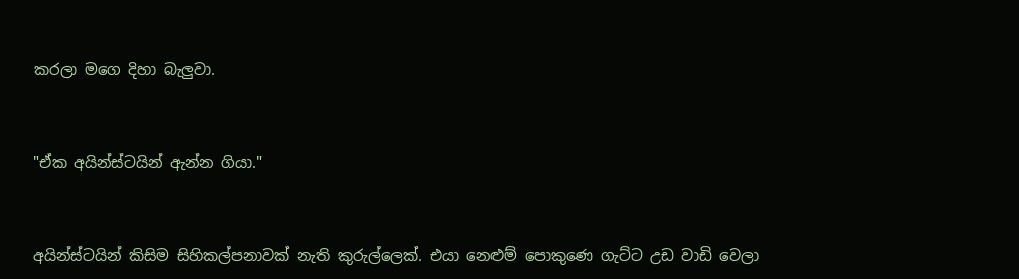කරලා මගෙ දිහා බැලුවා.


"ඒක අයින්ස්ටයින් ඇන්න ගියා."


අයින්ස්ටයින් කිසිම සිහිකල්පනාවක් නැති කුරුල්ලෙක්. එයා නෙළුම් පොකුණෙ ගැට්ට උඩ වාඩි වෙලා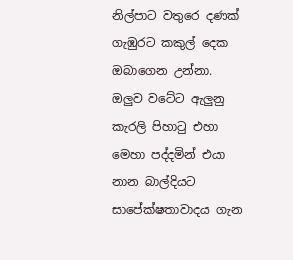නිල්පාට වතුරෙ දණක් ගැඹුරට කකුල් දෙක ඔබාගෙන උන්නා. ඔලුව වටේට ඇලුනු කැරලි පිහාටු එහා මෙහා පද්දමින් එයා නාන බාල්දියට සාපේක්ෂතාවාදය ගැන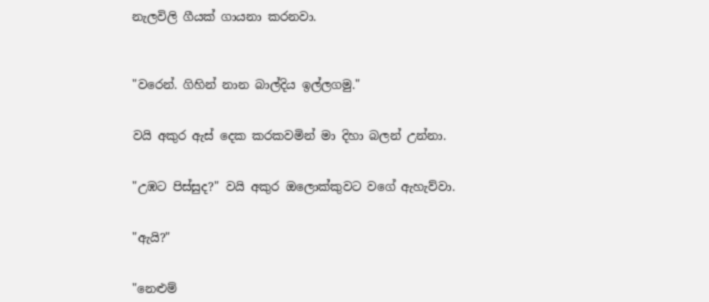නැලවිලි ගීයක් ගායනා කරනවා.



"වරෙන්. ගිහින් නාන බාල්දිය ඉල්ලගමු."


වයි අකුර ඇස් දෙක කරකවමින් මා දිහා බලන් උන්නා.


"උඹට පිස්සුද?" වයි අකුර ඔලොක්කුවට වගේ ඇහැව්වා.


"ඇයි?"


"නෙළුම්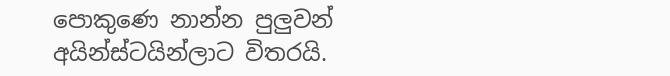පොකුණෙ නාන්න පුලුවන් අයින්ස්ටයින්ලාට විතරයි.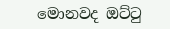මොනවද ඔට්ටු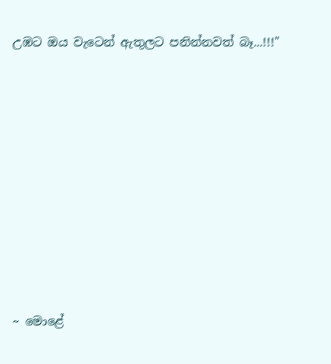උඹට ඔය වැටෙන් ඇතුලට පනින්නවත් බෑ...!!!"










~ මොළේ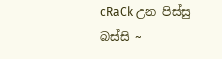cRaCk උන පිස්සු බස්සි ~